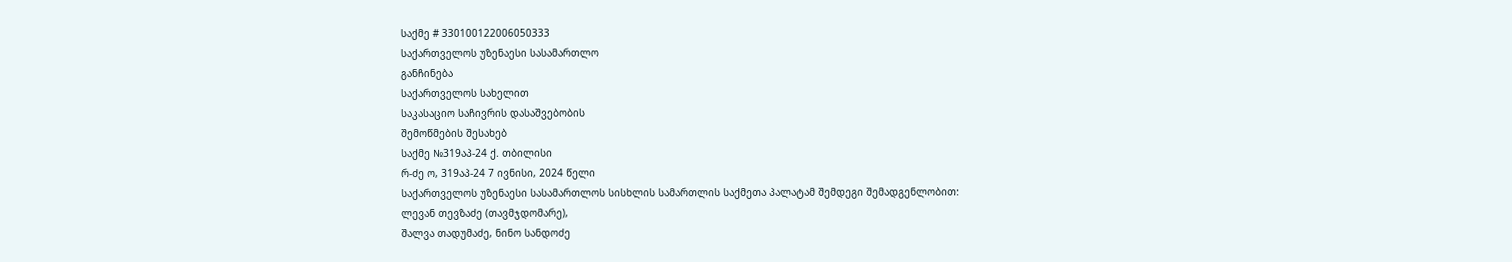საქმე # 330100122006050333
საქართველოს უზენაესი სასამართლო
განჩინება
საქართველოს სახელით
საკასაციო საჩივრის დასაშვებობის
შემოწმების შესახებ
საქმე №319აპ-24 ქ. თბილისი
რ-ძე ო, 319აპ-24 7 ივნისი, 2024 წელი
საქართველოს უზენაესი სასამართლოს სისხლის სამართლის საქმეთა პალატამ შემდეგი შემადგენლობით:
ლევან თევზაძე (თავმჯდომარე),
შალვა თადუმაძე, ნინო სანდოძე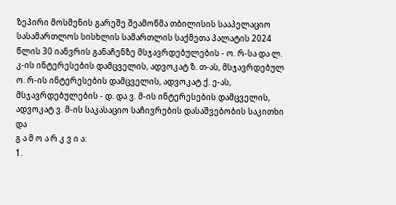ზეპირი მოსმენის გარეშე შეამოწმა თბილისის სააპელაციო სასამართლოს სისხლის სამართლის საქმეთა პალატის 2024 წლის 30 იანვრის განაჩენზე მსჯავრდებულების - ო. რ-სა და ლ. კ-ის ინტერესების დამცველის, ადვოკატ ზ. თ-ას, მსჯავრდებულ ო. რ-ის ინტერესების დამცველის, ადვოკატ ქ. ე-ას, მსჯავრდებულების - დ. და ვ. მ-ის ინტერესების დამცველის, ადვოკატ ვ. მ-ის საკასაციო საჩივრების დასაშვებობის საკითხი და
გ ა მ ო ა რ კ ვ ი ა:
1.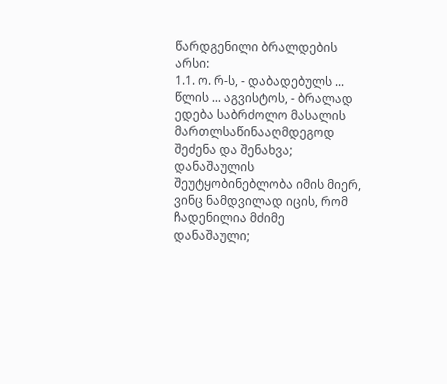წარდგენილი ბრალდების არსი:
1.1. ო. რ-ს, - დაბადებულს ... წლის ... აგვისტოს, - ბრალად ედება საბრძოლო მასალის მართლსაწინააღმდეგოდ შეძენა და შენახვა; დანაშაულის შეუტყობინებლობა იმის მიერ, ვინც ნამდვილად იცის, რომ ჩადენილია მძიმე დანაშაული;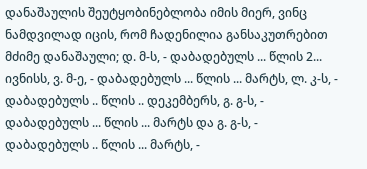დანაშაულის შეუტყობინებლობა იმის მიერ, ვინც ნამდვილად იცის, რომ ჩადენილია განსაკუთრებით მძიმე დანაშაული; დ. მ-ს, - დაბადებულს ... წლის 2... ივნისს, ვ. მ-ე, - დაბადებულს ... წლის ... მარტს, ლ. კ-ს, - დაბადებულს .. წლის .. დეკემბერს, გ. გ-ს, - დაბადებულს ... წლის ... მარტს და გ. გ-ს, - დაბადებულს .. წლის ... მარტს, -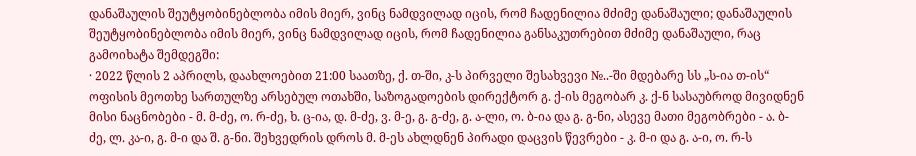დანაშაულის შეუტყობინებლობა იმის მიერ, ვინც ნამდვილად იცის, რომ ჩადენილია მძიმე დანაშაული; დანაშაულის შეუტყობინებლობა იმის მიერ, ვინც ნამდვილად იცის, რომ ჩადენილია განსაკუთრებით მძიმე დანაშაული, რაც გამოიხატა შემდეგში:
· 2022 წლის 2 აპრილს, დაახლოებით 21:00 საათზე, ქ. თ-ში, კ-ს პირველი შესახვევი №..-ში მდებარე სს „ს-ია თ-ის“ ოფისის მეოთხე სართულზე არსებულ ოთახში, საზოგადოების დირექტორ გ. ქ-ის მეგობარ კ. ქ-ნ სასაუბროდ მივიდნენ მისი ნაცნობები - მ. მ-ძე, ო. რ-ძე, ხ. ც-ია, დ. მ-ძე, ვ. მ-ე, გ. გ-ძე, გ. ა-ლი, ო. ბ-ია და გ. გ-ნი, ასევე მათი მეგობრები - ა. ბ-ძე, ლ. კა-ი, გ. მ-ი და შ. გ-ნი. შეხვედრის დროს მ. მ-ეს ახლდნენ პირადი დაცვის წევრები - კ. მ-ი და გ. ა-ი, ო. რ-ს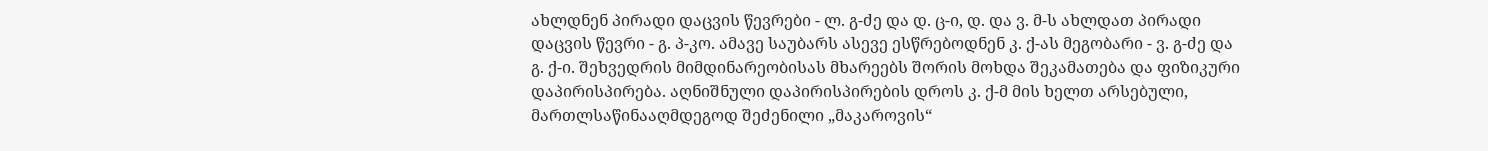ახლდნენ პირადი დაცვის წევრები - ლ. გ-ძე და დ. ც-ი, დ. და ვ. მ-ს ახლდათ პირადი დაცვის წევრი - გ. პ-კო. ამავე საუბარს ასევე ესწრებოდნენ კ. ქ-ას მეგობარი - ვ. გ-ძე და გ. ქ-ი. შეხვედრის მიმდინარეობისას მხარეებს შორის მოხდა შეკამათება და ფიზიკური დაპირისპირება. აღნიშნული დაპირისპირების დროს კ. ქ-მ მის ხელთ არსებული, მართლსაწინააღმდეგოდ შეძენილი „მაკაროვის“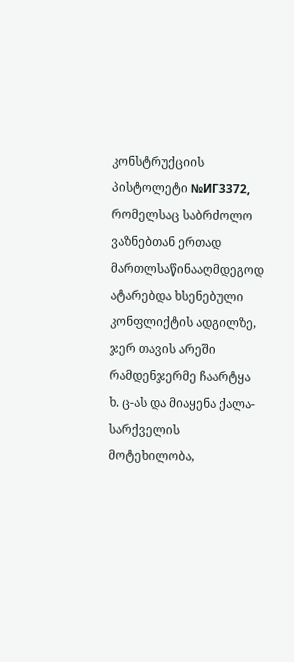კონსტრუქციის პისტოლეტი №ИГ3372, რომელსაც საბრძოლო ვაზნებთან ერთად მართლსაწინააღმდეგოდ ატარებდა ხსენებული კონფლიქტის ადგილზე, ჯერ თავის არეში რამდენჯერმე ჩაარტყა ხ. ც-ას და მიაყენა ქალა-სარქველის მოტეხილობა,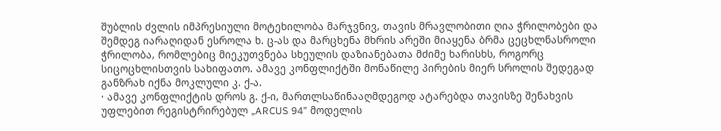შუბლის ძვლის იმპრესიული მოტეხილობა მარჯვნივ, თავის მრავლობითი ღია ჭრილობები და შემდეგ იარაღიდან ესროლა ხ. ც-ას და მარცხენა მხრის არეში მიაყენა ბრმა ცეცხლნასროლი ჭრილობა, რომლებიც მიეკუთვნება სხეულის დაზიანებათა მძიმე ხარისხს, როგორც სიცოცხლისთვის სახიფათო. ამავე კონფლიქტში მონაწილე პირების მიერ სროლის შედეგად განზრახ იქნა მოკლული კ. ქ-ა.
· ამავე კონფლიქტის დროს გ. ქ-ი, მართლსაწინააღმდეგოდ ატარებდა თავისზე შენახვის უფლებით რეგისტრირებულ „ARCUS 94” მოდელის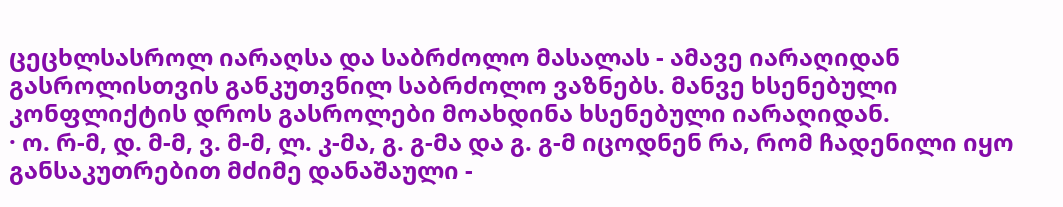ცეცხლსასროლ იარაღსა და საბრძოლო მასალას - ამავე იარაღიდან გასროლისთვის განკუთვნილ საბრძოლო ვაზნებს. მანვე ხსენებული კონფლიქტის დროს გასროლები მოახდინა ხსენებული იარაღიდან.
· ო. რ-მ, დ. მ-მ, ვ. მ-მ, ლ. კ-მა, გ. გ-მა და გ. გ-მ იცოდნენ რა, რომ ჩადენილი იყო განსაკუთრებით მძიმე დანაშაული -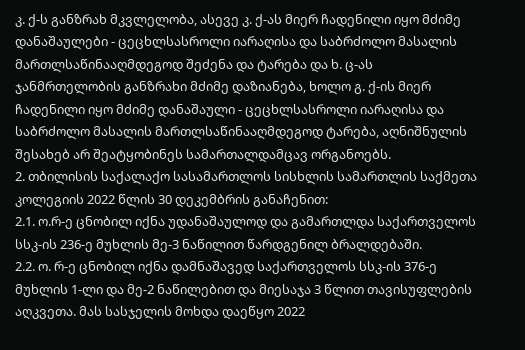კ. ქ-ს განზრახ მკვლელობა, ასევე კ. ქ-ას მიერ ჩადენილი იყო მძიმე დანაშაულები - ცეცხლსასროლი იარაღისა და საბრძოლო მასალის მართლსაწინააღმდეგოდ შეძენა და ტარება და ხ. ც-ას ჯანმრთელობის განზრახი მძიმე დაზიანება, ხოლო გ. ქ-ის მიერ ჩადენილი იყო მძიმე დანაშაული - ცეცხლსასროლი იარაღისა და საბრძოლო მასალის მართლსაწინააღმდეგოდ ტარება, აღნიშნულის შესახებ არ შეატყობინეს სამართალდამცავ ორგანოებს.
2. თბილისის საქალაქო სასამართლოს სისხლის სამართლის საქმეთა კოლეგიის 2022 წლის 30 დეკემბრის განაჩენით:
2.1. ო.რ-ე ცნობილ იქნა უდანაშაულოდ და გამართლდა საქართველოს სსკ-ის 236-ე მუხლის მე-3 ნაწილით წარდგენილ ბრალდებაში.
2.2. ო. რ-ე ცნობილ იქნა დამნაშავედ საქართველოს სსკ-ის 376-ე მუხლის 1-ლი და მე-2 ნაწილებით და მიესაჯა 3 წლით თავისუფლების აღკვეთა. მას სასჯელის მოხდა დაეწყო 2022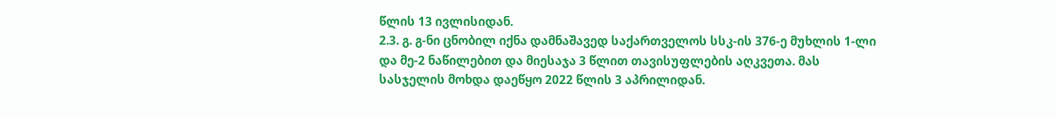წლის 13 ივლისიდან.
2.3. გ. გ-ნი ცნობილ იქნა დამნაშავედ საქართველოს სსკ-ის 376-ე მუხლის 1-ლი და მე-2 ნაწილებით და მიესაჯა 3 წლით თავისუფლების აღკვეთა. მას სასჯელის მოხდა დაეწყო 2022 წლის 3 აპრილიდან.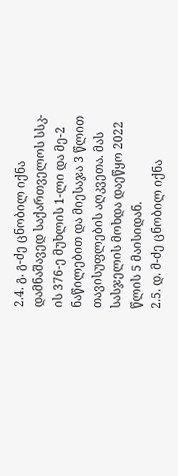2.4. გ. გ-ძე ცნობილ იქნა დამნაშავედ საქართველოს სსკ-ის 376-ე მუხლის 1-ლი და მე-2 ნაწილებით და მიესაჯა 3 წლით თავისუფლების აღკვეთა. მას სასჯელის მოხდა დაეწყო 2022 წლის 5 მაისიდან.
2.5. დ. მ-ძე ცნობილ იქნა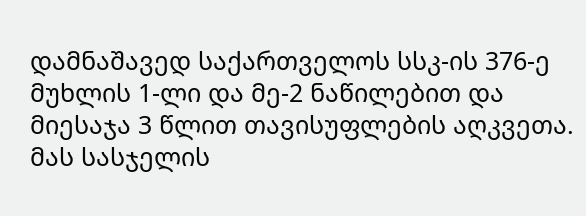დამნაშავედ საქართველოს სსკ-ის 376-ე მუხლის 1-ლი და მე-2 ნაწილებით და მიესაჯა 3 წლით თავისუფლების აღკვეთა. მას სასჯელის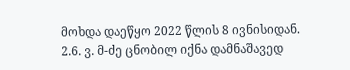მოხდა დაეწყო 2022 წლის 8 ივნისიდან.
2.6. ვ. მ-ძე ცნობილ იქნა დამნაშავედ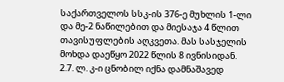საქართველოს სსკ-ის 376-ე მუხლის 1-ლი და მე-2 ნაწილებით და მიესაჯა 4 წლით თავისუფლების აღკვეთა. მას სასჯელის მოხდა დაეწყო 2022 წლის 8 ივნისიდან.
2.7. ლ. კ-ი ცნობილ იქნა დამნაშავედ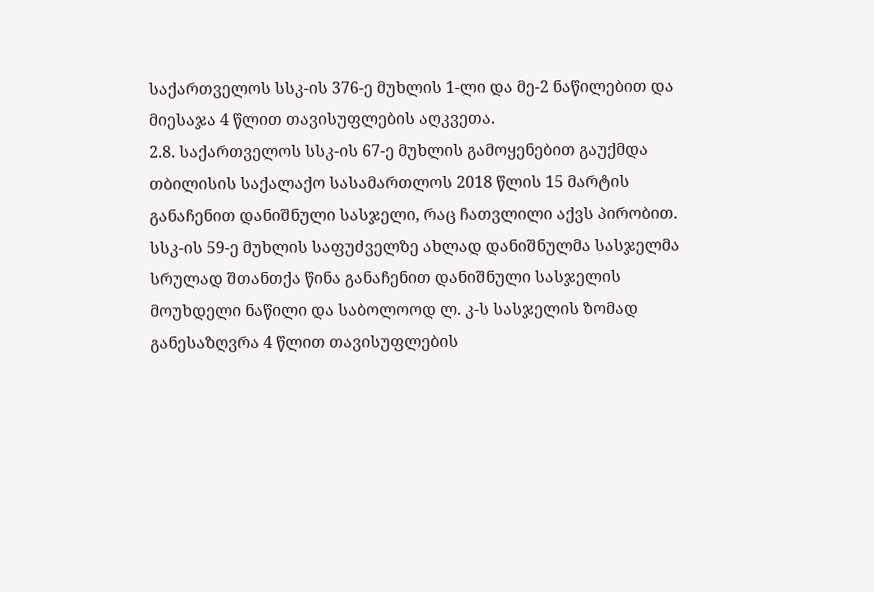საქართველოს სსკ-ის 376-ე მუხლის 1-ლი და მე-2 ნაწილებით და მიესაჯა 4 წლით თავისუფლების აღკვეთა.
2.8. საქართველოს სსკ-ის 67-ე მუხლის გამოყენებით გაუქმდა თბილისის საქალაქო სასამართლოს 2018 წლის 15 მარტის განაჩენით დანიშნული სასჯელი, რაც ჩათვლილი აქვს პირობით. სსკ-ის 59-ე მუხლის საფუძველზე ახლად დანიშნულმა სასჯელმა სრულად შთანთქა წინა განაჩენით დანიშნული სასჯელის მოუხდელი ნაწილი და საბოლოოდ ლ. კ-ს სასჯელის ზომად განესაზღვრა 4 წლით თავისუფლების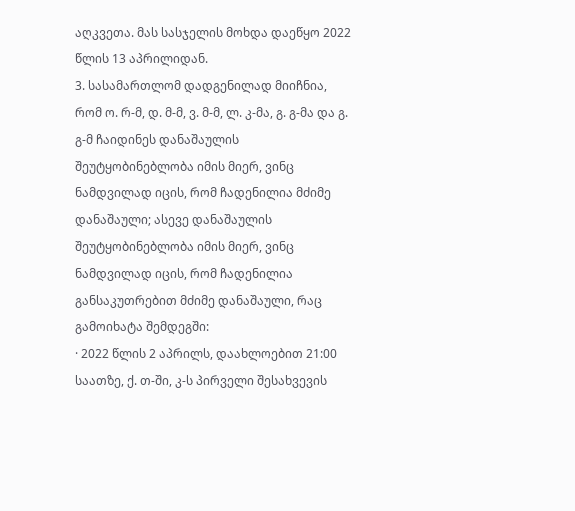აღკვეთა. მას სასჯელის მოხდა დაეწყო 2022 წლის 13 აპრილიდან.
3. სასამართლომ დადგენილად მიიჩნია, რომ ო. რ-მ, დ. მ-მ, ვ. მ-მ, ლ. კ-მა, გ. გ-მა და გ. გ-მ ჩაიდინეს დანაშაულის შეუტყობინებლობა იმის მიერ, ვინც ნამდვილად იცის, რომ ჩადენილია მძიმე დანაშაული; ასევე დანაშაულის შეუტყობინებლობა იმის მიერ, ვინც ნამდვილად იცის, რომ ჩადენილია განსაკუთრებით მძიმე დანაშაული, რაც გამოიხატა შემდეგში:
· 2022 წლის 2 აპრილს, დაახლოებით 21:00 საათზე, ქ. თ-ში, კ-ს პირველი შესახვევის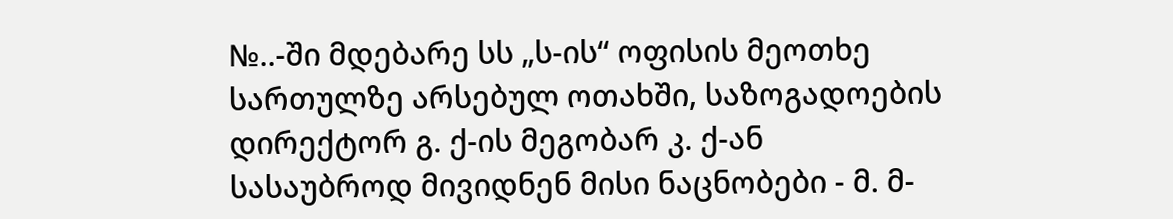№..-ში მდებარე სს „ს-ის“ ოფისის მეოთხე სართულზე არსებულ ოთახში, საზოგადოების დირექტორ გ. ქ-ის მეგობარ კ. ქ-ან სასაუბროდ მივიდნენ მისი ნაცნობები - მ. მ-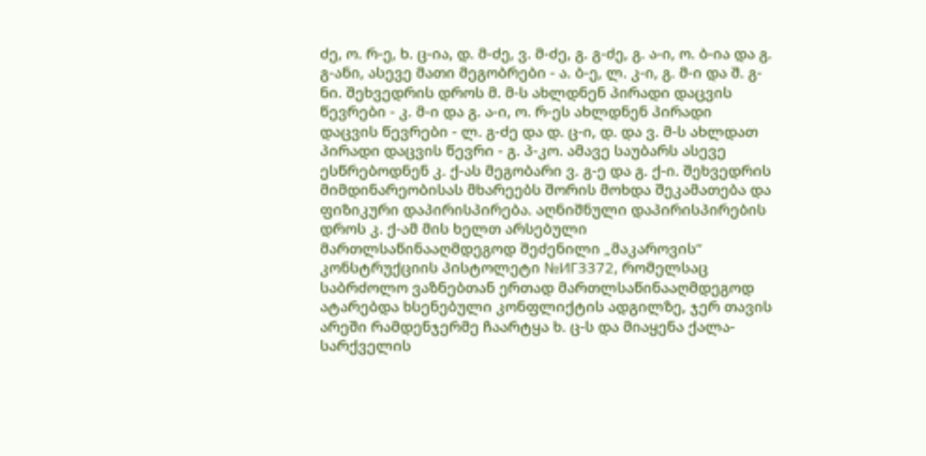ძე, ო. რ-ე, ხ. ც-ია, დ. მ-ძე, ვ. მ-ძე, გ. გ-ძე, გ. ა-ი, ო. ბ-ია და გ. გ-ანი, ასევე მათი მეგობრები - ა. ბ-ე, ლ. კ-ი, გ. მ-ი და შ. გ-ნი. შეხვედრის დროს მ. მ-ს ახლდნენ პირადი დაცვის წევრები - კ. მ-ი და გ. ა-ი, ო. რ-ეს ახლდნენ პირადი დაცვის წევრები - ლ. გ-ძე და დ. ც-ი, დ. და ვ. მ-ს ახლდათ პირადი დაცვის წევრი - გ. პ-კო. ამავე საუბარს ასევე ესწრებოდნენ კ. ქ-ას მეგობარი ვ. გ-ე და გ. ქ-ი. შეხვედრის მიმდინარეობისას მხარეებს შორის მოხდა შეკამათება და ფიზიკური დაპირისპირება. აღნიშნული დაპირისპირების დროს კ. ქ-ამ მის ხელთ არსებული მართლსაწინააღმდეგოდ შეძენილი „მაკაროვის“ კონსტრუქციის პისტოლეტი №ИГ3372, რომელსაც საბრძოლო ვაზნებთან ერთად მართლსაწინააღმდეგოდ ატარებდა ხსენებული კონფლიქტის ადგილზე, ჯერ თავის არეში რამდენჯერმე ჩაარტყა ხ. ც-ს და მიაყენა ქალა-სარქველის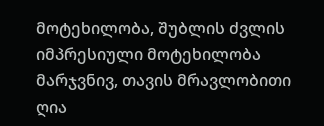მოტეხილობა, შუბლის ძვლის იმპრესიული მოტეხილობა მარჯვნივ, თავის მრავლობითი ღია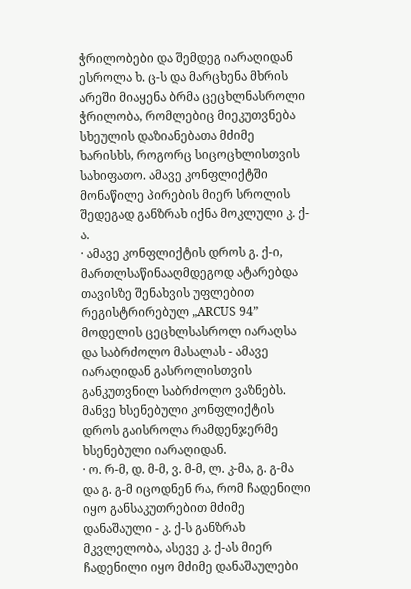ჭრილობები და შემდეგ იარაღიდან ესროლა ხ. ც-ს და მარცხენა მხრის არეში მიაყენა ბრმა ცეცხლნასროლი ჭრილობა, რომლებიც მიეკუთვნება სხეულის დაზიანებათა მძიმე ხარისხს, როგორც სიცოცხლისთვის სახიფათო. ამავე კონფლიქტში მონაწილე პირების მიერ სროლის შედეგად განზრახ იქნა მოკლული კ. ქ-ა.
· ამავე კონფლიქტის დროს გ. ქ-ი, მართლსაწინააღმდეგოდ ატარებდა თავისზე შენახვის უფლებით რეგისტრირებულ „ARCUS 94” მოდელის ცეცხლსასროლ იარაღსა და საბრძოლო მასალას - ამავე იარაღიდან გასროლისთვის განკუთვნილ საბრძოლო ვაზნებს. მანვე ხსენებული კონფლიქტის დროს გაისროლა რამდენჯერმე ხსენებული იარაღიდან.
· ო. რ-მ, დ. მ-მ, ვ. მ-მ, ლ. კ-მა, გ. გ-მა და გ. გ-მ იცოდნენ რა, რომ ჩადენილი იყო განსაკუთრებით მძიმე დანაშაული - კ. ქ-ს განზრახ მკვლელობა, ასევე კ. ქ-ას მიერ ჩადენილი იყო მძიმე დანაშაულები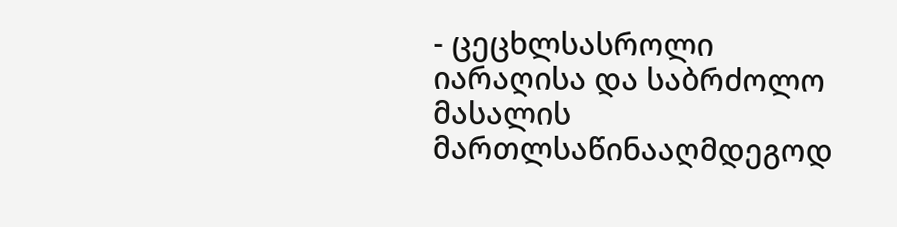- ცეცხლსასროლი იარაღისა და საბრძოლო მასალის მართლსაწინააღმდეგოდ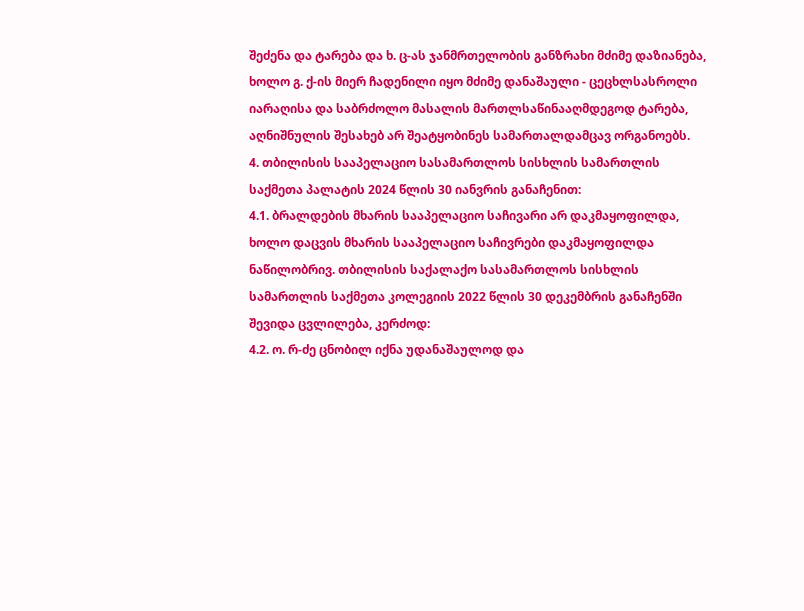შეძენა და ტარება და ხ. ც-ას ჯანმრთელობის განზრახი მძიმე დაზიანება, ხოლო გ. ქ-ის მიერ ჩადენილი იყო მძიმე დანაშაული - ცეცხლსასროლი იარაღისა და საბრძოლო მასალის მართლსაწინააღმდეგოდ ტარება, აღნიშნულის შესახებ არ შეატყობინეს სამართალდამცავ ორგანოებს.
4. თბილისის სააპელაციო სასამართლოს სისხლის სამართლის საქმეთა პალატის 2024 წლის 30 იანვრის განაჩენით:
4.1. ბრალდების მხარის სააპელაციო საჩივარი არ დაკმაყოფილდა, ხოლო დაცვის მხარის სააპელაციო საჩივრები დაკმაყოფილდა ნაწილობრივ. თბილისის საქალაქო სასამართლოს სისხლის სამართლის საქმეთა კოლეგიის 2022 წლის 30 დეკემბრის განაჩენში შევიდა ცვლილება, კერძოდ:
4.2. ო. რ-ძე ცნობილ იქნა უდანაშაულოდ და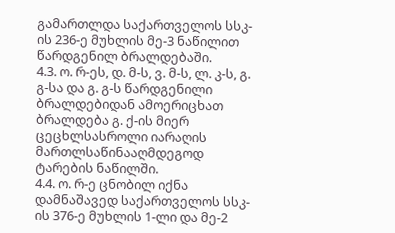გამართლდა საქართველოს სსკ-ის 236-ე მუხლის მე-3 ნაწილით წარდგენილ ბრალდებაში.
4.3. ო. რ-ეს, დ. მ-ს, ვ. მ-ს, ლ. კ-ს, გ. გ-სა და გ. გ-ს წარდგენილი ბრალდებიდან ამოერიცხათ ბრალდება გ. ქ-ის მიერ ცეცხლსასროლი იარაღის მართლსაწინააღმდეგოდ ტარების ნაწილში.
4.4. ო. რ-ე ცნობილ იქნა დამნაშავედ საქართველოს სსკ-ის 376-ე მუხლის 1-ლი და მე-2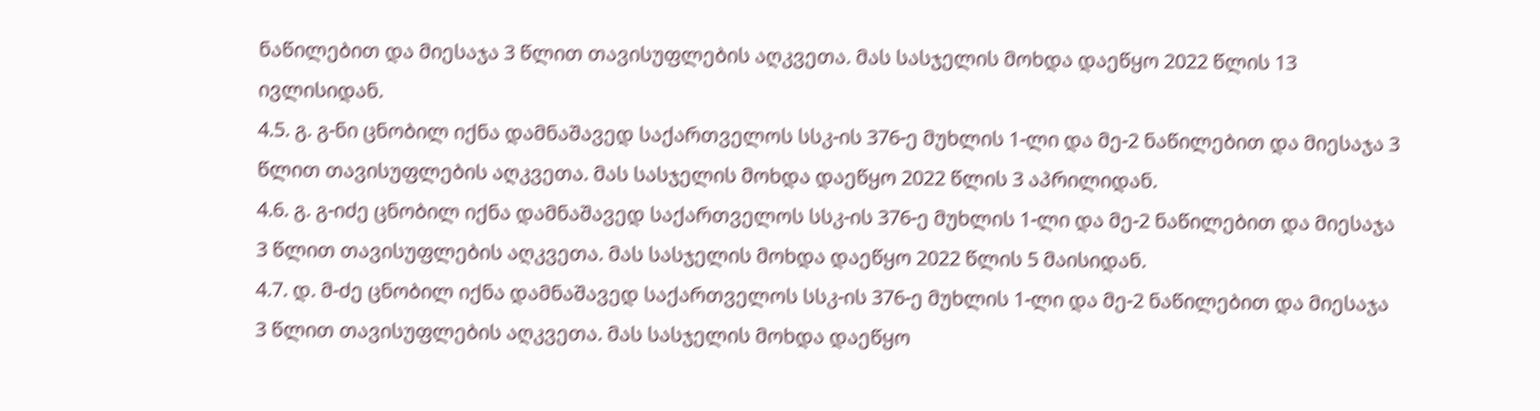ნაწილებით და მიესაჯა 3 წლით თავისუფლების აღკვეთა. მას სასჯელის მოხდა დაეწყო 2022 წლის 13 ივლისიდან.
4.5. გ. გ-ნი ცნობილ იქნა დამნაშავედ საქართველოს სსკ-ის 376-ე მუხლის 1-ლი და მე-2 ნაწილებით და მიესაჯა 3 წლით თავისუფლების აღკვეთა. მას სასჯელის მოხდა დაეწყო 2022 წლის 3 აპრილიდან.
4.6. გ. გ-იძე ცნობილ იქნა დამნაშავედ საქართველოს სსკ-ის 376-ე მუხლის 1-ლი და მე-2 ნაწილებით და მიესაჯა 3 წლით თავისუფლების აღკვეთა. მას სასჯელის მოხდა დაეწყო 2022 წლის 5 მაისიდან.
4.7. დ. მ-ძე ცნობილ იქნა დამნაშავედ საქართველოს სსკ-ის 376-ე მუხლის 1-ლი და მე-2 ნაწილებით და მიესაჯა 3 წლით თავისუფლების აღკვეთა. მას სასჯელის მოხდა დაეწყო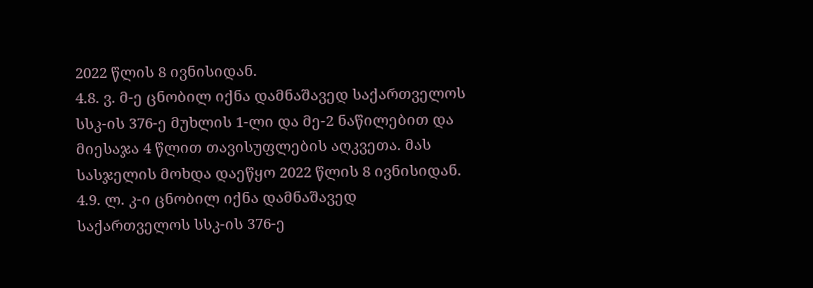2022 წლის 8 ივნისიდან.
4.8. ვ. მ-ე ცნობილ იქნა დამნაშავედ საქართველოს სსკ-ის 376-ე მუხლის 1-ლი და მე-2 ნაწილებით და მიესაჯა 4 წლით თავისუფლების აღკვეთა. მას სასჯელის მოხდა დაეწყო 2022 წლის 8 ივნისიდან.
4.9. ლ. კ-ი ცნობილ იქნა დამნაშავედ საქართველოს სსკ-ის 376-ე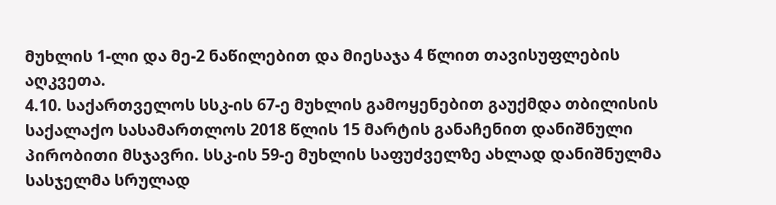მუხლის 1-ლი და მე-2 ნაწილებით და მიესაჯა 4 წლით თავისუფლების აღკვეთა.
4.10. საქართველოს სსკ-ის 67-ე მუხლის გამოყენებით გაუქმდა თბილისის საქალაქო სასამართლოს 2018 წლის 15 მარტის განაჩენით დანიშნული პირობითი მსჯავრი. სსკ-ის 59-ე მუხლის საფუძველზე ახლად დანიშნულმა სასჯელმა სრულად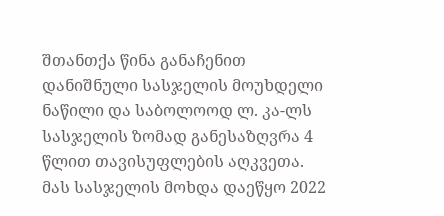შთანთქა წინა განაჩენით დანიშნული სასჯელის მოუხდელი ნაწილი და საბოლოოდ ლ. კა-ლს სასჯელის ზომად განესაზღვრა 4 წლით თავისუფლების აღკვეთა. მას სასჯელის მოხდა დაეწყო 2022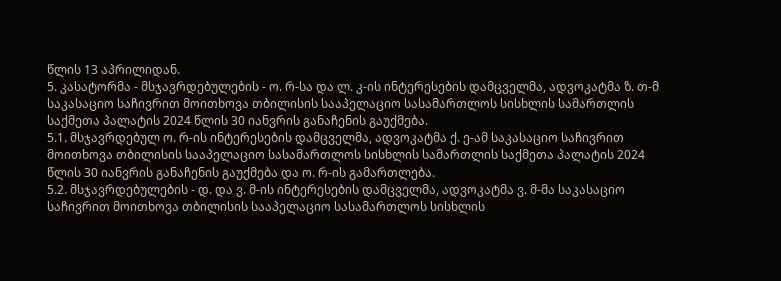წლის 13 აპრილიდან.
5. კასატორმა - მსჯავრდებულების - ო. რ-სა და ლ. კ-ის ინტერესების დამცველმა, ადვოკატმა ზ. თ-მ საკასაციო საჩივრით მოითხოვა თბილისის სააპელაციო სასამართლოს სისხლის სამართლის საქმეთა პალატის 2024 წლის 30 იანვრის განაჩენის გაუქმება.
5.1. მსჯავრდებულ ო. რ-ის ინტერესების დამცველმა, ადვოკატმა ქ. ე-ამ საკასაციო საჩივრით მოითხოვა თბილისის სააპელაციო სასამართლოს სისხლის სამართლის საქმეთა პალატის 2024 წლის 30 იანვრის განაჩენის გაუქმება და ო. რ-ის გამართლება.
5.2. მსჯავრდებულების - დ. და ვ. მ-ის ინტერესების დამცველმა, ადვოკატმა ვ. მ-მა საკასაციო საჩივრით მოითხოვა თბილისის სააპელაციო სასამართლოს სისხლის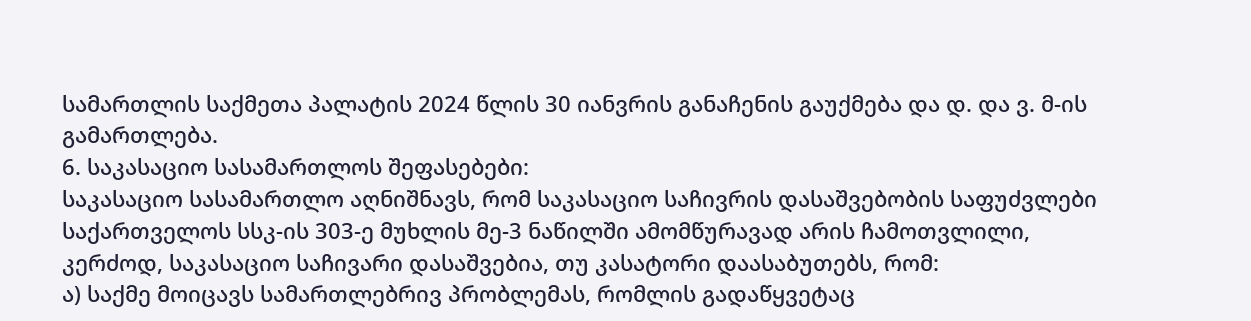სამართლის საქმეთა პალატის 2024 წლის 30 იანვრის განაჩენის გაუქმება და დ. და ვ. მ-ის გამართლება.
6. საკასაციო სასამართლოს შეფასებები:
საკასაციო სასამართლო აღნიშნავს, რომ საკასაციო საჩივრის დასაშვებობის საფუძვლები საქართველოს სსკ-ის 303-ე მუხლის მე-3 ნაწილში ამომწურავად არის ჩამოთვლილი, კერძოდ, საკასაციო საჩივარი დასაშვებია, თუ კასატორი დაასაბუთებს, რომ:
ა) საქმე მოიცავს სამართლებრივ პრობლემას, რომლის გადაწყვეტაც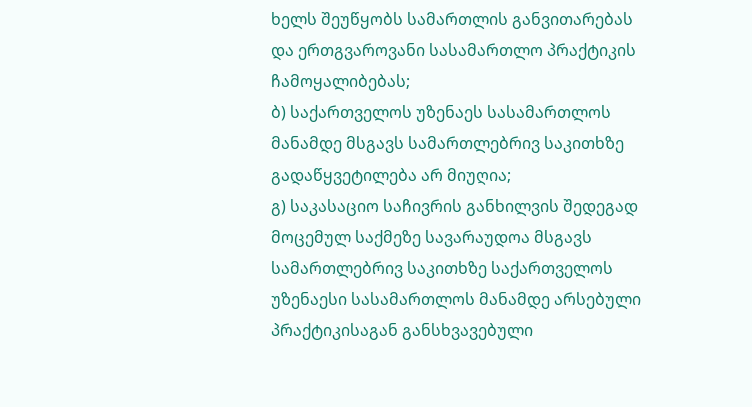ხელს შეუწყობს სამართლის განვითარებას და ერთგვაროვანი სასამართლო პრაქტიკის ჩამოყალიბებას;
ბ) საქართველოს უზენაეს სასამართლოს მანამდე მსგავს სამართლებრივ საკითხზე გადაწყვეტილება არ მიუღია;
გ) საკასაციო საჩივრის განხილვის შედეგად მოცემულ საქმეზე სავარაუდოა მსგავს სამართლებრივ საკითხზე საქართველოს უზენაესი სასამართლოს მანამდე არსებული პრაქტიკისაგან განსხვავებული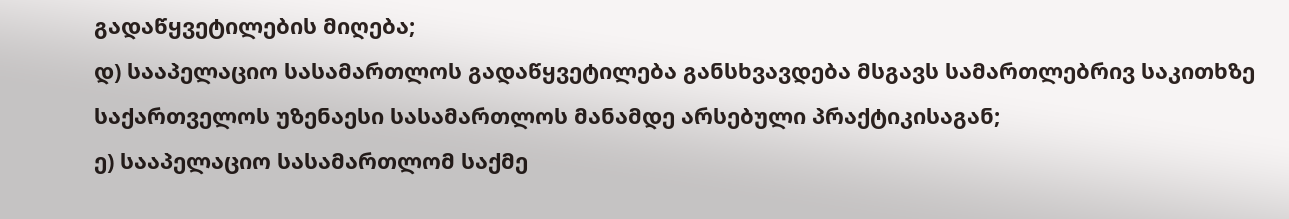გადაწყვეტილების მიღება;
დ) სააპელაციო სასამართლოს გადაწყვეტილება განსხვავდება მსგავს სამართლებრივ საკითხზე საქართველოს უზენაესი სასამართლოს მანამდე არსებული პრაქტიკისაგან;
ე) სააპელაციო სასამართლომ საქმე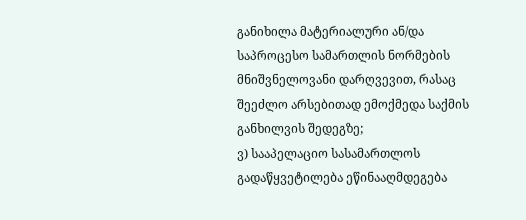განიხილა მატერიალური ან/და საპროცესო სამართლის ნორმების მნიშვნელოვანი დარღვევით, რასაც შეეძლო არსებითად ემოქმედა საქმის განხილვის შედეგზე;
ვ) სააპელაციო სასამართლოს გადაწყვეტილება ეწინააღმდეგება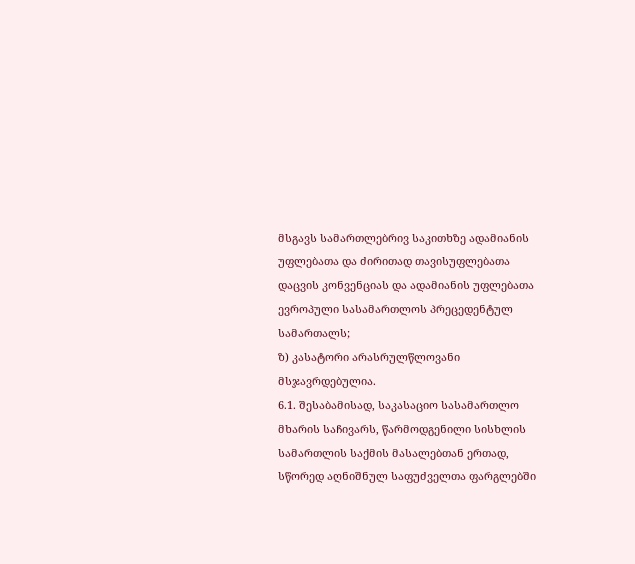მსგავს სამართლებრივ საკითხზე ადამიანის უფლებათა და ძირითად თავისუფლებათა დაცვის კონვენციას და ადამიანის უფლებათა ევროპული სასამართლოს პრეცედენტულ სამართალს;
ზ) კასატორი არასრულწლოვანი მსჯავრდებულია.
6.1. შესაბამისად, საკასაციო სასამართლო მხარის საჩივარს, წარმოდგენილი სისხლის სამართლის საქმის მასალებთან ერთად, სწორედ აღნიშნულ საფუძველთა ფარგლებში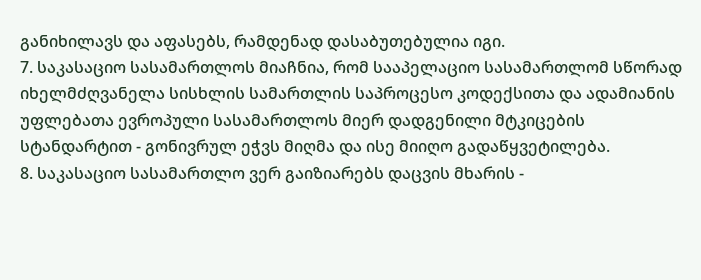განიხილავს და აფასებს, რამდენად დასაბუთებულია იგი.
7. საკასაციო სასამართლოს მიაჩნია, რომ სააპელაციო სასამართლომ სწორად იხელმძღვანელა სისხლის სამართლის საპროცესო კოდექსითა და ადამიანის უფლებათა ევროპული სასამართლოს მიერ დადგენილი მტკიცების სტანდარტით - გონივრულ ეჭვს მიღმა და ისე მიიღო გადაწყვეტილება.
8. საკასაციო სასამართლო ვერ გაიზიარებს დაცვის მხარის -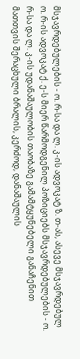მსჯავრდებულების - ო. რ-სა და ლ. კ-ის ადვოკატ ზ. თ-ას, ასევე მსჯავრდებულ ო. რ-ის ადვოკატ ქ. ე-ს მიერ წარმოდგენილ პოზიციებს მსჯავრდებულების - ო. რ-სა და ლ. კ-ის უდანაშაულობის თაობაზე გამამტყუნებელი განაჩენით მათთვის შერაცხული ბრალის, კერძოდ, დანაშაულის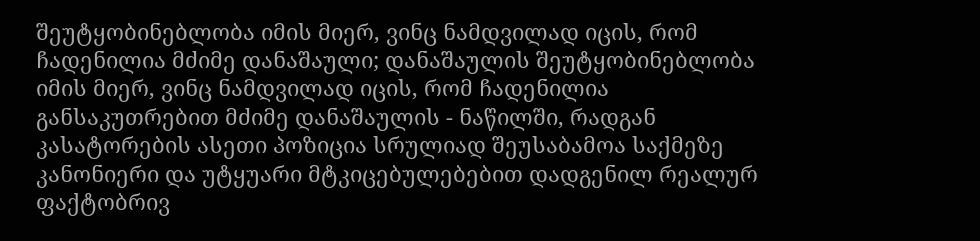შეუტყობინებლობა იმის მიერ, ვინც ნამდვილად იცის, რომ ჩადენილია მძიმე დანაშაული; დანაშაულის შეუტყობინებლობა იმის მიერ, ვინც ნამდვილად იცის, რომ ჩადენილია განსაკუთრებით მძიმე დანაშაულის - ნაწილში, რადგან კასატორების ასეთი პოზიცია სრულიად შეუსაბამოა საქმეზე კანონიერი და უტყუარი მტკიცებულებებით დადგენილ რეალურ ფაქტობრივ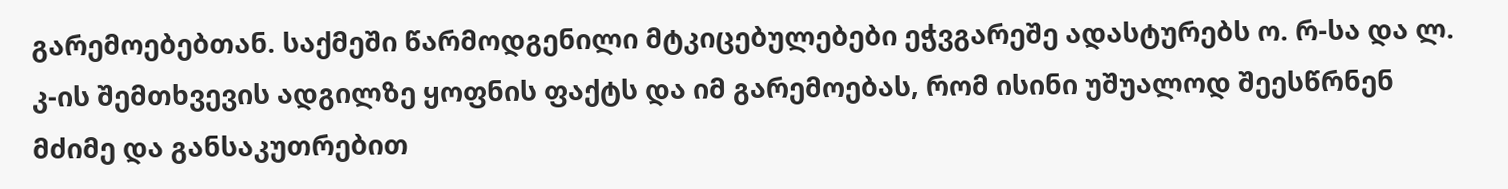გარემოებებთან. საქმეში წარმოდგენილი მტკიცებულებები ეჭვგარეშე ადასტურებს ო. რ-სა და ლ. კ-ის შემთხვევის ადგილზე ყოფნის ფაქტს და იმ გარემოებას, რომ ისინი უშუალოდ შეესწრნენ მძიმე და განსაკუთრებით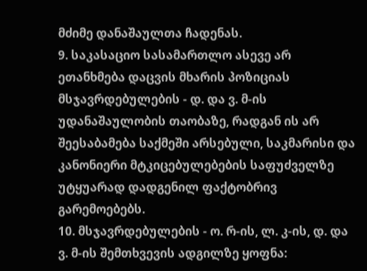მძიმე დანაშაულთა ჩადენას.
9. საკასაციო სასამართლო ასევე არ ეთანხმება დაცვის მხარის პოზიციას მსჯავრდებულების - დ. და ვ. მ-ის უდანაშაულობის თაობაზე, რადგან ის არ შეესაბამება საქმეში არსებული, საკმარისი და კანონიერი მტკიცებულებების საფუძველზე უტყუარად დადგენილ ფაქტობრივ გარემოებებს.
10. მსჯავრდებულების - ო. რ-ის, ლ. კ-ის, დ. და ვ. მ-ის შემთხვევის ადგილზე ყოფნა: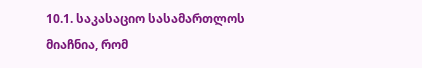10.1. საკასაციო სასამართლოს მიაჩნია, რომ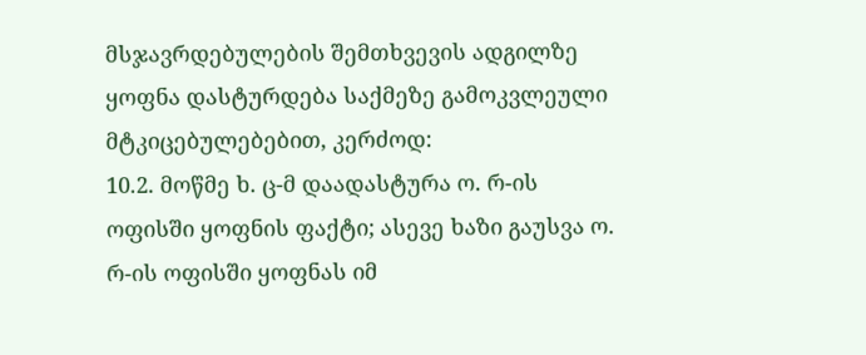მსჯავრდებულების შემთხვევის ადგილზე ყოფნა დასტურდება საქმეზე გამოკვლეული მტკიცებულებებით, კერძოდ:
10.2. მოწმე ხ. ც-მ დაადასტურა ო. რ-ის ოფისში ყოფნის ფაქტი; ასევე ხაზი გაუსვა ო. რ-ის ოფისში ყოფნას იმ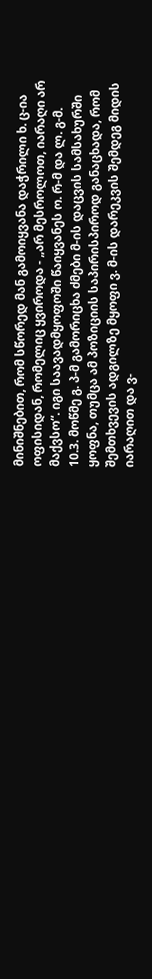მინიშნებით, რომ სწორედ მან გამოიყვანა დაჭრილი ხ. ც-ია ოფისიდან, რომელიც ყვიროდა - „არ მესროლოთ, იარაღი არ მაქვსო“. იგი საავადმყოფოში წაიყვანეს ო. რ-მ და ლ. გ-მ.
10.3. მოწმე გ. პ-მ გამორიცხა ძმები მ-ის დაცვის სამსახურში ყოფნა, თუმცა ამ პოზიციის საპირისპიროდ განაცხადა, რომ შემთხვევის ადგილზე მყოფი ვ. მ-ის დარეკვის შემდეგ მიდის იარაღით და ვ-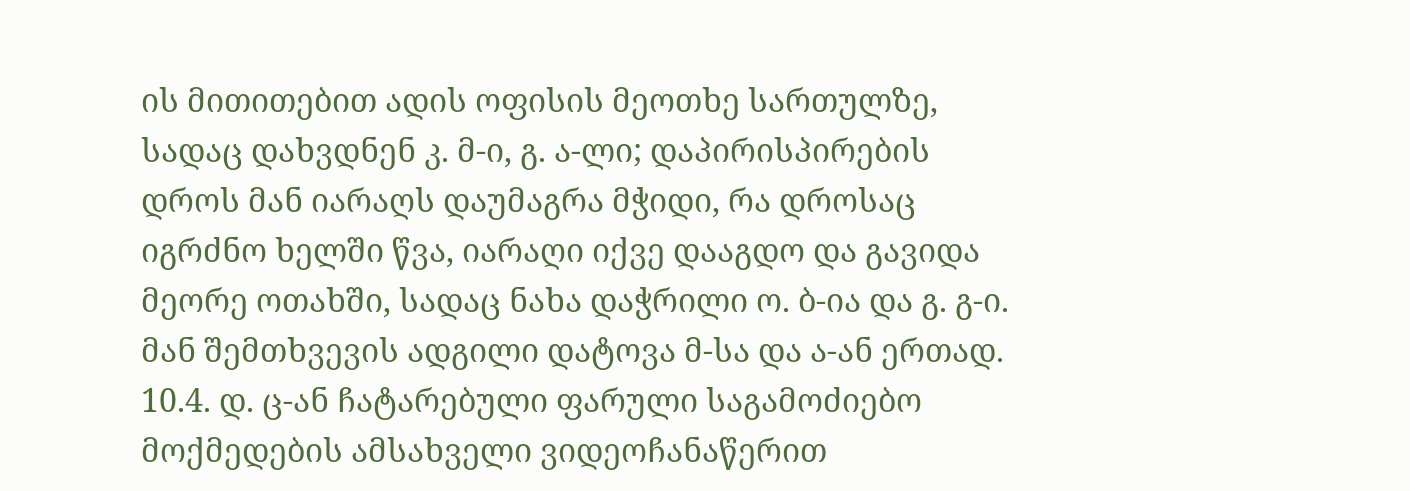ის მითითებით ადის ოფისის მეოთხე სართულზე, სადაც დახვდნენ კ. მ-ი, გ. ა-ლი; დაპირისპირების დროს მან იარაღს დაუმაგრა მჭიდი, რა დროსაც იგრძნო ხელში წვა, იარაღი იქვე დააგდო და გავიდა მეორე ოთახში, სადაც ნახა დაჭრილი ო. ბ-ია და გ. გ-ი. მან შემთხვევის ადგილი დატოვა მ-სა და ა-ან ერთად.
10.4. დ. ც-ან ჩატარებული ფარული საგამოძიებო მოქმედების ამსახველი ვიდეოჩანაწერით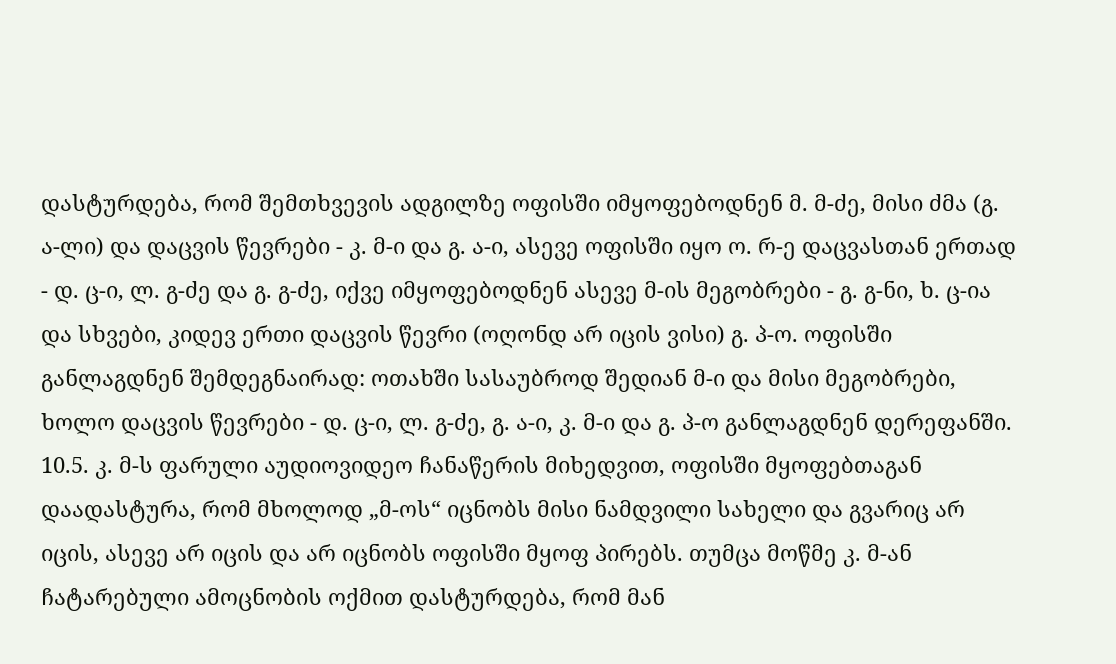დასტურდება, რომ შემთხვევის ადგილზე ოფისში იმყოფებოდნენ მ. მ-ძე, მისი ძმა (გ. ა-ლი) და დაცვის წევრები - კ. მ-ი და გ. ა-ი, ასევე ოფისში იყო ო. რ-ე დაცვასთან ერთად - დ. ც-ი, ლ. გ-ძე და გ. გ-ძე, იქვე იმყოფებოდნენ ასევე მ-ის მეგობრები - გ. გ-ნი, ხ. ც-ია და სხვები, კიდევ ერთი დაცვის წევრი (ოღონდ არ იცის ვისი) გ. პ-ო. ოფისში განლაგდნენ შემდეგნაირად: ოთახში სასაუბროდ შედიან მ-ი და მისი მეგობრები, ხოლო დაცვის წევრები - დ. ც-ი, ლ. გ-ძე, გ. ა-ი, კ. მ-ი და გ. პ-ო განლაგდნენ დერეფანში.
10.5. კ. მ-ს ფარული აუდიოვიდეო ჩანაწერის მიხედვით, ოფისში მყოფებთაგან დაადასტურა, რომ მხოლოდ „მ-ოს“ იცნობს მისი ნამდვილი სახელი და გვარიც არ იცის, ასევე არ იცის და არ იცნობს ოფისში მყოფ პირებს. თუმცა მოწმე კ. მ-ან ჩატარებული ამოცნობის ოქმით დასტურდება, რომ მან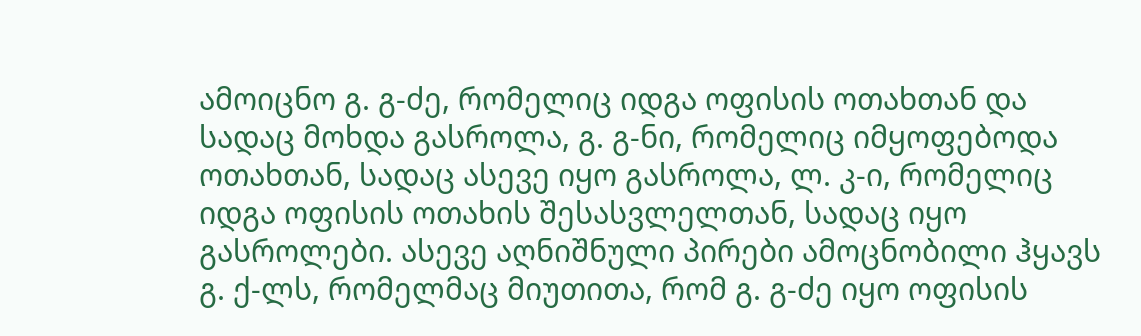ამოიცნო გ. გ-ძე, რომელიც იდგა ოფისის ოთახთან და სადაც მოხდა გასროლა, გ. გ-ნი, რომელიც იმყოფებოდა ოთახთან, სადაც ასევე იყო გასროლა, ლ. კ-ი, რომელიც იდგა ოფისის ოთახის შესასვლელთან, სადაც იყო გასროლები. ასევე აღნიშნული პირები ამოცნობილი ჰყავს გ. ქ-ლს, რომელმაც მიუთითა, რომ გ. გ-ძე იყო ოფისის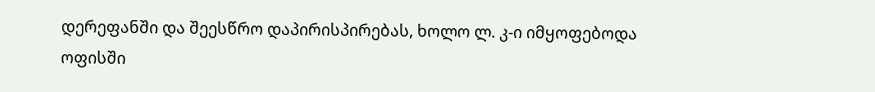დერეფანში და შეესწრო დაპირისპირებას, ხოლო ლ. კ-ი იმყოფებოდა ოფისში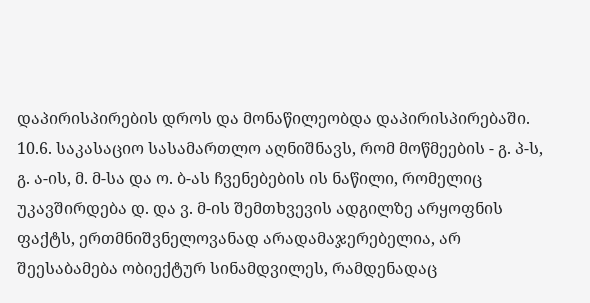დაპირისპირების დროს და მონაწილეობდა დაპირისპირებაში.
10.6. საკასაციო სასამართლო აღნიშნავს, რომ მოწმეების - გ. პ-ს, გ. ა-ის, მ. მ-სა და ო. ბ-ას ჩვენებების ის ნაწილი, რომელიც უკავშირდება დ. და ვ. მ-ის შემთხვევის ადგილზე არყოფნის ფაქტს, ერთმნიშვნელოვანად არადამაჯერებელია, არ შეესაბამება ობიექტურ სინამდვილეს, რამდენადაც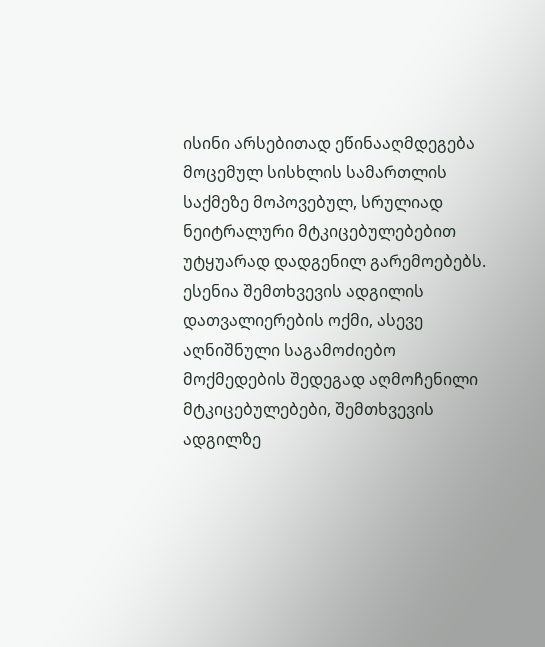ისინი არსებითად ეწინააღმდეგება მოცემულ სისხლის სამართლის საქმეზე მოპოვებულ, სრულიად ნეიტრალური მტკიცებულებებით უტყუარად დადგენილ გარემოებებს. ესენია შემთხვევის ადგილის დათვალიერების ოქმი, ასევე აღნიშნული საგამოძიებო მოქმედების შედეგად აღმოჩენილი მტკიცებულებები, შემთხვევის ადგილზე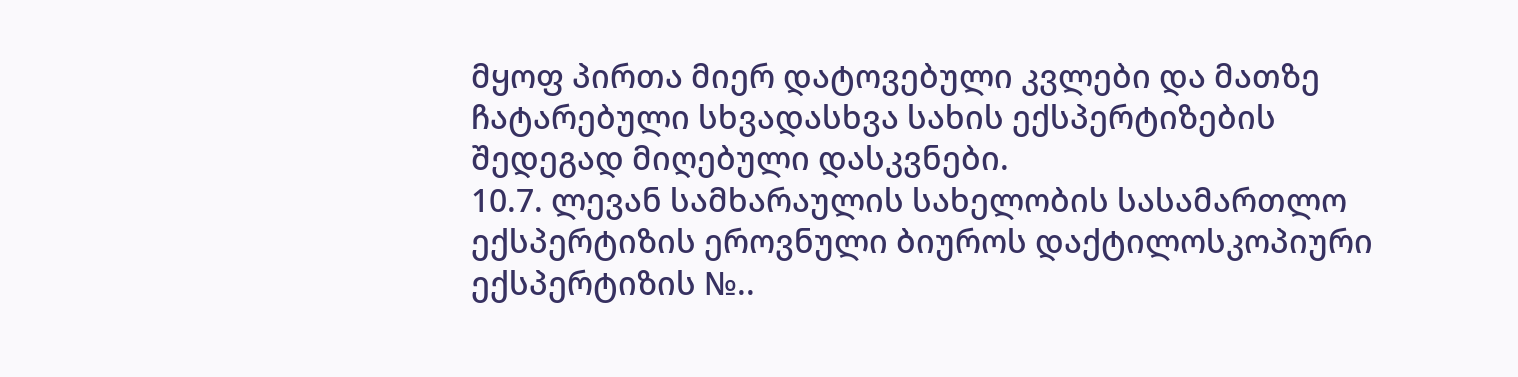მყოფ პირთა მიერ დატოვებული კვლები და მათზე ჩატარებული სხვადასხვა სახის ექსპერტიზების შედეგად მიღებული დასკვნები.
10.7. ლევან სამხარაულის სახელობის სასამართლო ექსპერტიზის ეროვნული ბიუროს დაქტილოსკოპიური ექსპერტიზის №..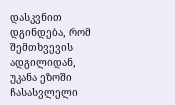დასკვნით დგინდება, რომ შემთხვევის ადგილიდან, უკანა ეზოში ჩასასვლელი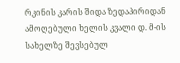რკინის კარის შიდა ზედაპირიდან ამოღებული ხელის კვალი დ. მ-ის სახელზე შევსებულ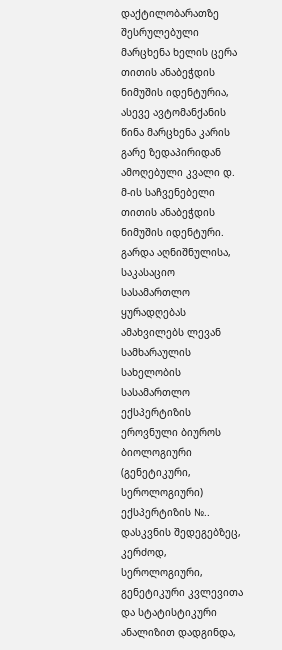დაქტილობარათზე შესრულებული მარცხენა ხელის ცერა თითის ანაბეჭდის ნიმუშის იდენტურია, ასევე ავტომანქანის წინა მარცხენა კარის გარე ზედაპირიდან ამოღებული კვალი დ. მ-ის საჩვენებელი თითის ანაბეჭდის ნიმუშის იდენტური. გარდა აღნიშნულისა, საკასაციო სასამართლო ყურადღებას ამახვილებს ლევან სამხარაულის სახელობის სასამართლო ექსპერტიზის ეროვნული ბიუროს ბიოლოგიური (გენეტიკური, სეროლოგიური) ექსპერტიზის №.. დასკვნის შედეგებზეც, კერძოდ, სეროლოგიური, გენეტიკური კვლევითა და სტატისტიკური ანალიზით დადგინდა,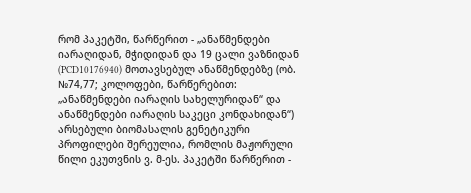რომ პაკეტში, წარწერით - „ანაწმენდები იარაღიდან, მჭიდიდან და 19 ცალი ვაზნიდან (PCD10176940) მოთავსებულ ანაწმენდებზე (ობ. №74,77; კოლოფები, წარწერებით: „ანაწმენდები იარაღის სახელურიდან“ და ანაწმენდები იარაღის საკეცი კონდახიდან“) არსებული ბიომასალის გენეტიკური პროფილები შერეულია, რომლის მაჟორული წილი ეკუთვნის ვ. მ-ეს. პაკეტში წარწერით -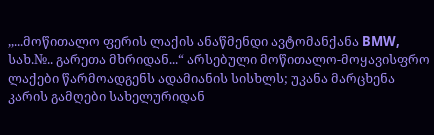,,...მოწითალო ფერის ლაქის ანაწმენდი ავტომანქანა BMW, სახ.№.. გარეთა მხრიდან...“ არსებული მოწითალო-მოყავისფრო ლაქები წარმოადგენს ადამიანის სისხლს; უკანა მარცხენა კარის გამღები სახელურიდან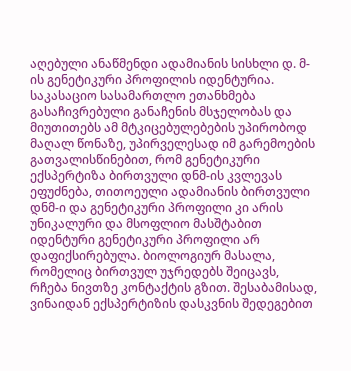აღებული ანაწმენდი ადამიანის სისხლი დ. მ-ის გენეტიკური პროფილის იდენტურია. საკასაციო სასამართლო ეთანხმება გასაჩივრებული განაჩენის მსჯელობას და მიუთითებს ამ მტკიცებულებების უპირობოდ მაღალ წონაზე, უპირველესად იმ გარემოების გათვალისწინებით, რომ გენეტიკური ექსპერტიზა ბირთვული დნმ-ის კვლევას ეფუძნება, თითოეული ადამიანის ბირთვული დნმ-ი და გენეტიკური პროფილი კი არის უნიკალური და მსოფლიო მასშტაბით იდენტური გენეტიკური პროფილი არ დაფიქსირებულა. ბიოლოგიურ მასალა, რომელიც ბირთვულ უჯრედებს შეიცავს, რჩება ნივთზე კონტაქტის გზით. შესაბამისად, ვინაიდან ექსპერტიზის დასკვნის შედეგებით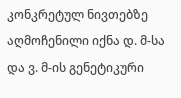კონკრეტულ ნივთებზე აღმოჩენილი იქნა დ. მ-სა და ვ. მ-ის გენეტიკური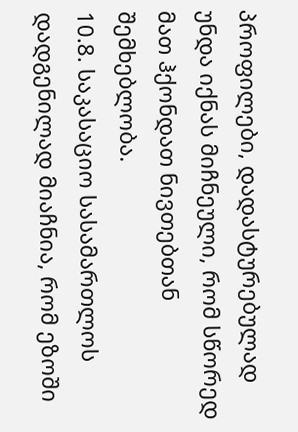პროფილები, დადასტურებულად უნდა იქნას მიჩნეული, რომ სწორედ მათ ჰქონდათ ნივთებთან შემხებლობა.
10.8. საკასაციო სასამართლოს დადგენილად მიაჩნია, რომ ეზოში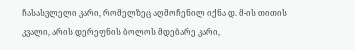ჩასასვლელი კარი, რომელზეც აღმოჩენილ იქნა დ. მ-ის თითის კვალი, არის დერეფნის ბოლოს მდებარე კარი,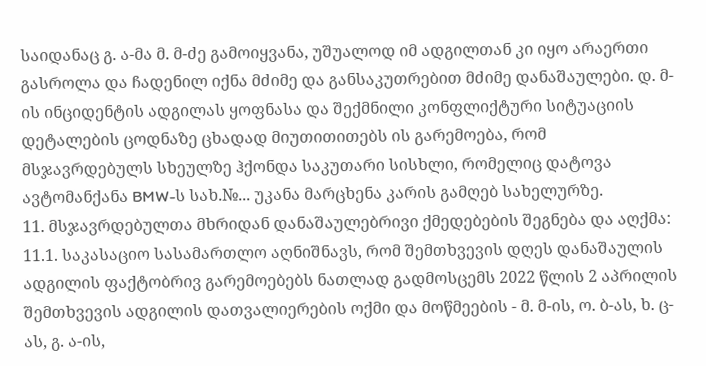საიდანაც გ. ა-მა მ. მ-ძე გამოიყვანა, უშუალოდ იმ ადგილთან კი იყო არაერთი გასროლა და ჩადენილ იქნა მძიმე და განსაკუთრებით მძიმე დანაშაულები. დ. მ-ის ინციდენტის ადგილას ყოფნასა და შექმნილი კონფლიქტური სიტუაციის დეტალების ცოდნაზე ცხადად მიუთითითებს ის გარემოება, რომ მსჯავრდებულს სხეულზე ჰქონდა საკუთარი სისხლი, რომელიც დატოვა ავტომანქანა BMW-ს სახ.№... უკანა მარცხენა კარის გამღებ სახელურზე.
11. მსჯავრდებულთა მხრიდან დანაშაულებრივი ქმედებების შეგნება და აღქმა:
11.1. საკასაციო სასამართლო აღნიშნავს, რომ შემთხვევის დღეს დანაშაულის ადგილის ფაქტობრივ გარემოებებს ნათლად გადმოსცემს 2022 წლის 2 აპრილის შემთხვევის ადგილის დათვალიერების ოქმი და მოწმეების - მ. მ-ის, ო. ბ-ას, ხ. ც-ას, გ. ა-ის,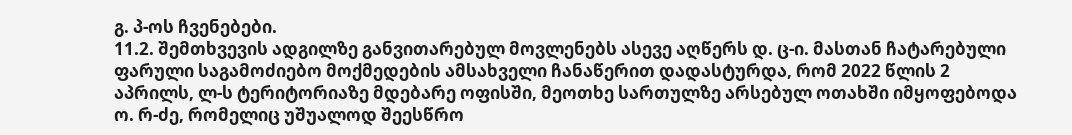გ. პ-ოს ჩვენებები.
11.2. შემთხვევის ადგილზე განვითარებულ მოვლენებს ასევე აღწერს დ. ც-ი. მასთან ჩატარებული ფარული საგამოძიებო მოქმედების ამსახველი ჩანაწერით დადასტურდა, რომ 2022 წლის 2 აპრილს, ლ-ს ტერიტორიაზე მდებარე ოფისში, მეოთხე სართულზე არსებულ ოთახში იმყოფებოდა ო. რ-ძე, რომელიც უშუალოდ შეესწრო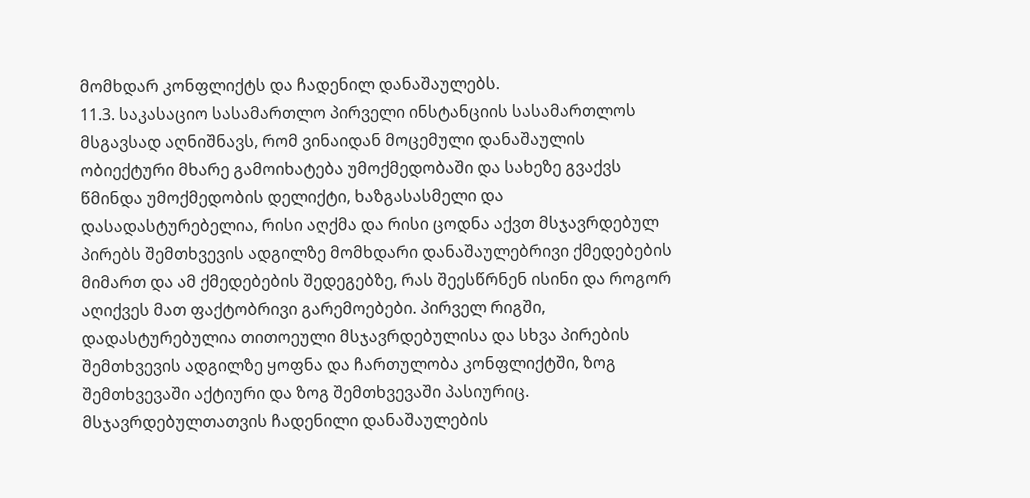მომხდარ კონფლიქტს და ჩადენილ დანაშაულებს.
11.3. საკასაციო სასამართლო პირველი ინსტანციის სასამართლოს მსგავსად აღნიშნავს, რომ ვინაიდან მოცემული დანაშაულის ობიექტური მხარე გამოიხატება უმოქმედობაში და სახეზე გვაქვს წმინდა უმოქმედობის დელიქტი, ხაზგასასმელი და დასადასტურებელია, რისი აღქმა და რისი ცოდნა აქვთ მსჯავრდებულ პირებს შემთხვევის ადგილზე მომხდარი დანაშაულებრივი ქმედებების მიმართ და ამ ქმედებების შედეგებზე, რას შეესწრნენ ისინი და როგორ აღიქვეს მათ ფაქტობრივი გარემოებები. პირველ რიგში, დადასტურებულია თითოეული მსჯავრდებულისა და სხვა პირების შემთხვევის ადგილზე ყოფნა და ჩართულობა კონფლიქტში, ზოგ შემთხვევაში აქტიური და ზოგ შემთხვევაში პასიურიც. მსჯავრდებულთათვის ჩადენილი დანაშაულების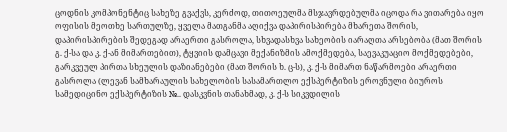ცოდნის კომპონენტიც სახეზე გვაქვს, კერძოდ, თითოეულმა მსჯავრდებულმა იცოდა რა ვითარება იყო ოფისის მეოთხე სართულზე, ყველა მათგანმა აღიქვა დაპირისპირება მხარეთა შორის, დაპირისპირების შედეგად არაერთი გასროლა, სხვადასხვა სახეობის იარაღთა არსებობა (მათ შორის გ. ქ-სა და კ. ქ-ან მიმართებით), ტყვიის დამცავი მექანიზმის ამოქმედება, საევაკუაციო მოქმედებები, გარკვეულ პირთა სხეულის დაზიანებები (მათ შორის ხ. ც-ს), კ. ქ-ს მიმართ ნაწარმოები არაერთი გასროლა (ლევან სამხარაულის სახელობის სასამართლო ექსპერტიზის ეროვნული ბიუროს სამედიცინო ექსპერტიზის №.. დასკვნის თანახმად, კ. ქ-ს სიკვდილის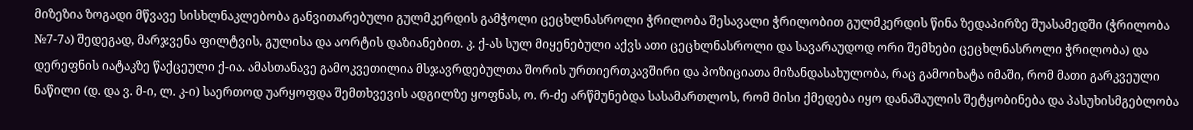მიზეზია ზოგადი მწვავე სისხლნაკლებობა განვითარებული გულმკერდის გამჭოლი ცეცხლნასროლი ჭრილობა შესავალი ჭრილობით გულმკერდის წინა ზედაპირზე შუასამედში (ჭრილობა №7-7ა) შედეგად, მარჯვენა ფილტვის, გულისა და აორტის დაზიანებით. კ. ქ-ას სულ მიყენებული აქვს ათი ცეცხლნასროლი და სავარაუდოდ ორი შემხები ცეცხლნასროლი ჭრილობა) და დერეფნის იატაკზე წაქცეული ქ-ია. ამასთანავე გამოკვეთილია მსჯავრდებულთა შორის ურთიერთკავშირი და პოზიციათა მიზანდასახულობა, რაც გამოიხატა იმაში, რომ მათი გარკვეული ნაწილი (დ. და ვ. მ-ი, ლ. კ-ი) საერთოდ უარყოფდა შემთხვევის ადგილზე ყოფნას, ო. რ-ძე არწმუნებდა სასამართლოს, რომ მისი ქმედება იყო დანაშაულის შეტყობინება და პასუხისმგებლობა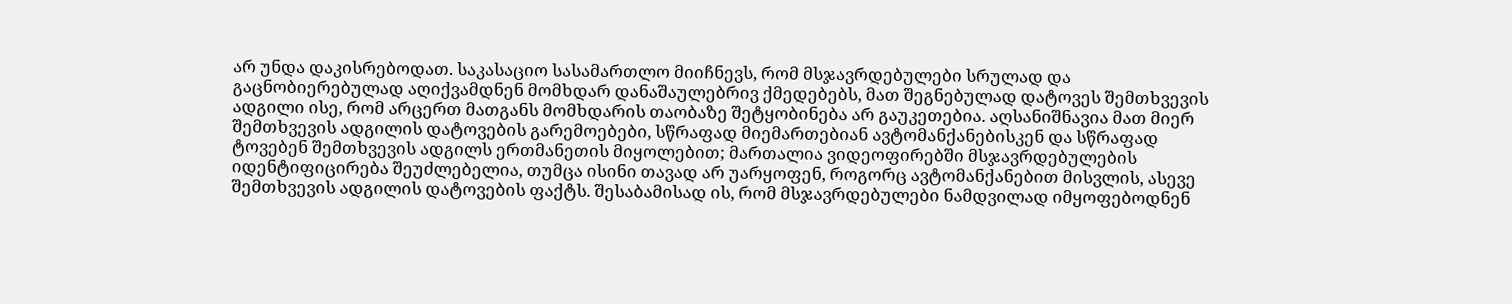არ უნდა დაკისრებოდათ. საკასაციო სასამართლო მიიჩნევს, რომ მსჯავრდებულები სრულად და გაცნობიერებულად აღიქვამდნენ მომხდარ დანაშაულებრივ ქმედებებს, მათ შეგნებულად დატოვეს შემთხვევის ადგილი ისე, რომ არცერთ მათგანს მომხდარის თაობაზე შეტყობინება არ გაუკეთებია. აღსანიშნავია მათ მიერ შემთხვევის ადგილის დატოვების გარემოებები, სწრაფად მიემართებიან ავტომანქანებისკენ და სწრაფად ტოვებენ შემთხვევის ადგილს ერთმანეთის მიყოლებით; მართალია ვიდეოფირებში მსჯავრდებულების იდენტიფიცირება შეუძლებელია, თუმცა ისინი თავად არ უარყოფენ, როგორც ავტომანქანებით მისვლის, ასევე შემთხვევის ადგილის დატოვების ფაქტს. შესაბამისად ის, რომ მსჯავრდებულები ნამდვილად იმყოფებოდნენ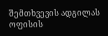შემთხვევის ადგილას ოფისის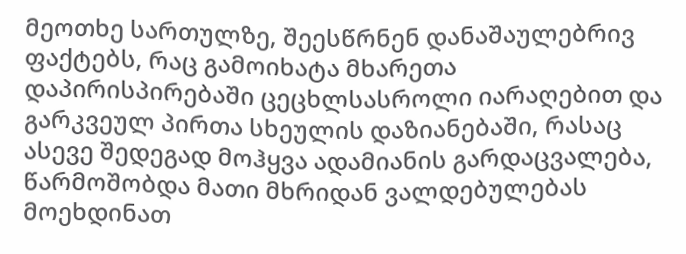მეოთხე სართულზე, შეესწრნენ დანაშაულებრივ ფაქტებს, რაც გამოიხატა მხარეთა დაპირისპირებაში ცეცხლსასროლი იარაღებით და გარკვეულ პირთა სხეულის დაზიანებაში, რასაც ასევე შედეგად მოჰყვა ადამიანის გარდაცვალება, წარმოშობდა მათი მხრიდან ვალდებულებას მოეხდინათ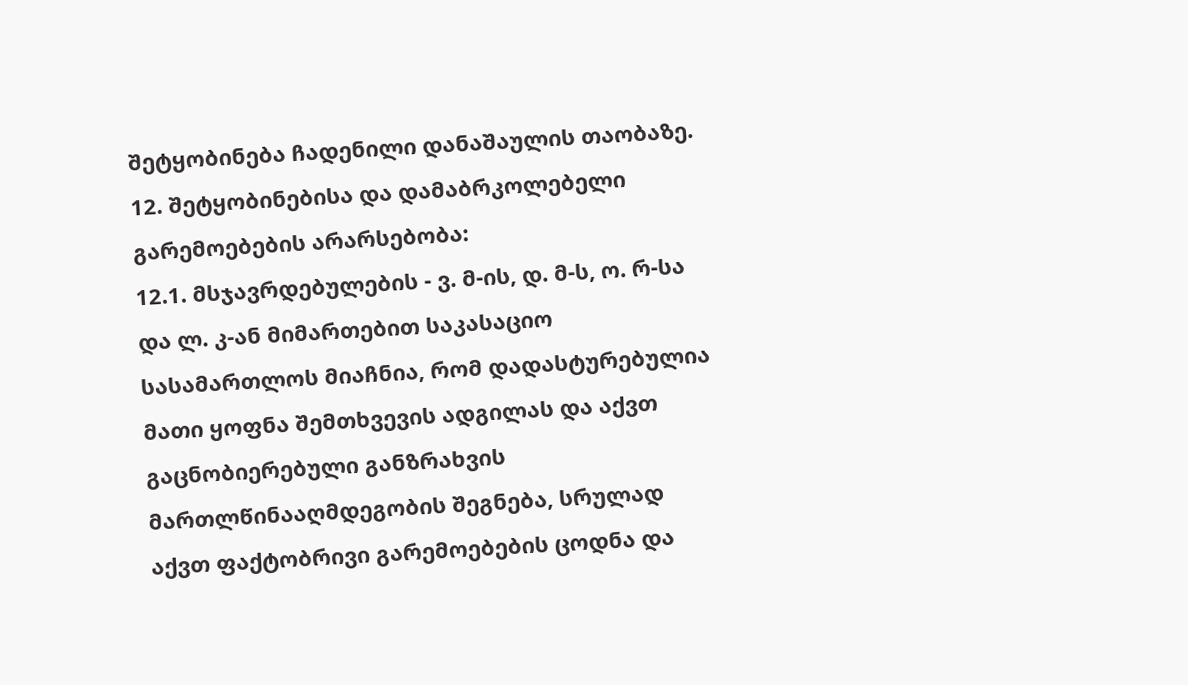შეტყობინება ჩადენილი დანაშაულის თაობაზე.
12. შეტყობინებისა და დამაბრკოლებელი გარემოებების არარსებობა:
12.1. მსჯავრდებულების - ვ. მ-ის, დ. მ-ს, ო. რ-სა და ლ. კ-ან მიმართებით საკასაციო სასამართლოს მიაჩნია, რომ დადასტურებულია მათი ყოფნა შემთხვევის ადგილას და აქვთ გაცნობიერებული განზრახვის მართლწინააღმდეგობის შეგნება, სრულად აქვთ ფაქტობრივი გარემოებების ცოდნა და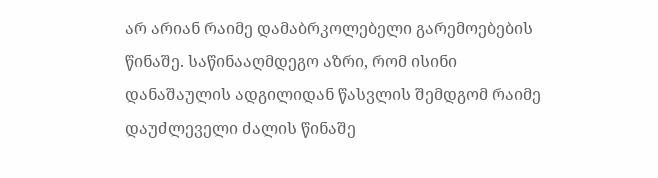არ არიან რაიმე დამაბრკოლებელი გარემოებების წინაშე. საწინააღმდეგო აზრი, რომ ისინი დანაშაულის ადგილიდან წასვლის შემდგომ რაიმე დაუძლეველი ძალის წინაშე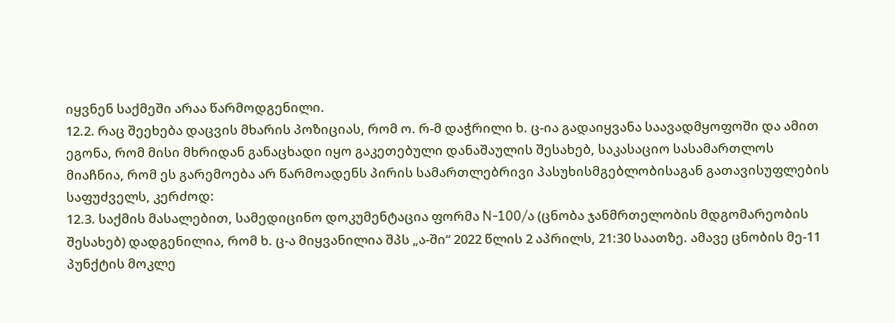იყვნენ საქმეში არაა წარმოდგენილი.
12.2. რაც შეეხება დაცვის მხარის პოზიციას, რომ ო. რ-მ დაჭრილი ხ. ც-ია გადაიყვანა საავადმყოფოში და ამით ეგონა, რომ მისი მხრიდან განაცხადი იყო გაკეთებული დანაშაულის შესახებ, საკასაციო სასამართლოს მიაჩნია, რომ ეს გარემოება არ წარმოადენს პირის სამართლებრივი პასუხისმგებლობისაგან გათავისუფლების საფუძველს, კერძოდ:
12.3. საქმის მასალებით, სამედიცინო დოკუმენტაცია ფორმა N-100/ა (ცნობა ჯანმრთელობის მდგომარეობის შესახებ) დადგენილია, რომ ხ. ც-ა მიყვანილია შპს „ა-ში“ 2022 წლის 2 აპრილს, 21:30 საათზე. ამავე ცნობის მე-11 პუნქტის მოკლე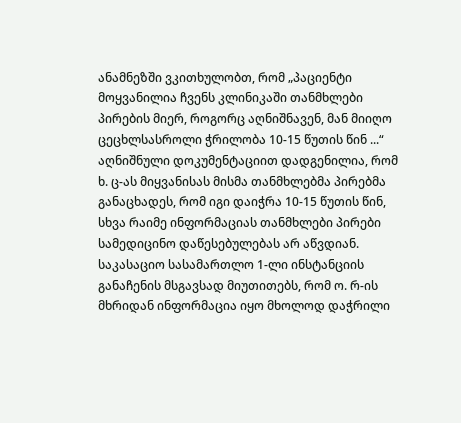ანამნეზში ვკითხულობთ, რომ „პაციენტი მოყვანილია ჩვენს კლინიკაში თანმხლები პირების მიერ, როგორც აღნიშნავენ, მან მიიღო ცეცხლსასროლი ჭრილობა 10-15 წუთის წინ ...“ აღნიშნული დოკუმენტაციით დადგენილია, რომ ხ. ც-ას მიყვანისას მისმა თანმხლებმა პირებმა განაცხადეს, რომ იგი დაიჭრა 10-15 წუთის წინ, სხვა რაიმე ინფორმაციას თანმხლები პირები სამედიცინო დაწესებულებას არ აწვდიან. საკასაციო სასამართლო 1-ლი ინსტანციის განაჩენის მსგავსად მიუთითებს, რომ ო. რ-ის მხრიდან ინფორმაცია იყო მხოლოდ დაჭრილი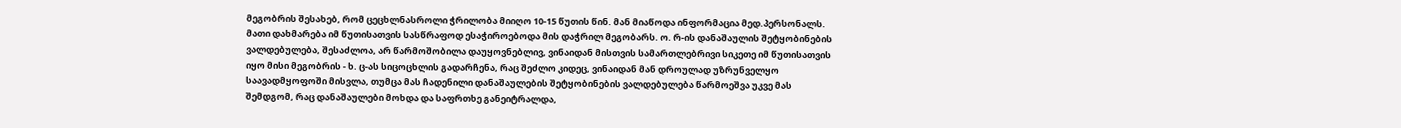მეგობრის შესახებ, რომ ცეცხლნასროლი ჭრილობა მიიღო 10-15 წუთის წინ. მან მიაწოდა ინფორმაცია მედ.პერსონალს. მათი დახმარება იმ წუთისათვის სასწრაფოდ ესაჭიროებოდა მის დაჭრილ მეგობარს. ო. რ-ის დანაშაულის შეტყობინების ვალდებულება, შესაძლოა, არ წარმოშობილა დაუყოვნებლივ, ვინაიდან მისთვის სამართლებრივი სიკეთე იმ წუთისათვის იყო მისი მეგობრის - ხ. ც-ას სიცოცხლის გადარჩენა, რაც შეძლო კიდეც, ვინაიდან მან დროულად უზრუნველყო საავადმყოფოში მისვლა, თუმცა მას ჩადენილი დანაშაულების შეტყობინების ვალდებულება წარმოეშვა უკვე მას შემდგომ, რაც დანაშაულები მოხდა და საფრთხე განეიტრალდა,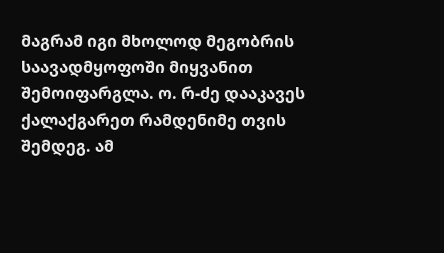მაგრამ იგი მხოლოდ მეგობრის საავადმყოფოში მიყვანით შემოიფარგლა. ო. რ-ძე დააკავეს ქალაქგარეთ რამდენიმე თვის შემდეგ. ამ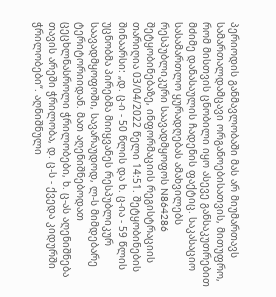პერიოდის განმავლობაში მას არ მიუმართავს სამართალდამცავი ორგანოებისათვის, მითუფრო, რომ მისთვის ცნობილი იყო ასევე განსაკუთრებით მძიმე დანასაულის ჩადენის ფაქტიც. საკასაციო სასამართლო ყურადღებას ამახვილებს რესპუბლიკური საავადმყოფოს N864286 შეტყობინებაზე, ინფორმაციის რეგისტრაციის თარიღია 03/04/2022 წელი 14:51. შეტყობინების შინაარსი: „დ. ც-ი - 50 წლის და ხ. ც-ია - 59 წლის უცნობმა პირებმა მიიყვანეს რესპუბლიკურ საავადმყოფოში, სავარაუდოდ, ლ-ს მიმდებარე ტერიტორიიდან. მათ აღენიშნებოდათ ცეცხლნასროლი ჭრილობები, ხ. ც-ას აღენიშნება თავის არეში ჭრილობა, დ. ც-ს - ქვედა კიდურში ჭრილობები“. აღნიშნული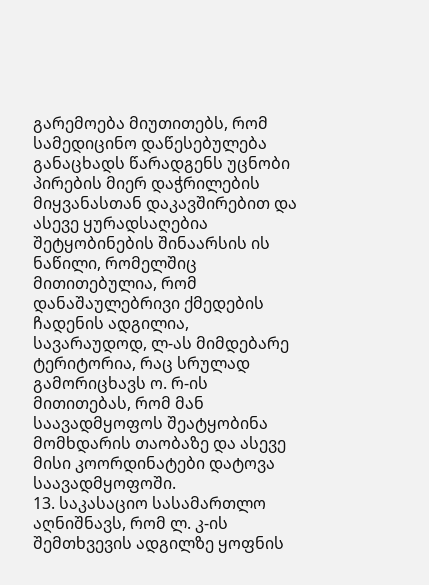გარემოება მიუთითებს, რომ სამედიცინო დაწესებულება განაცხადს წარადგენს უცნობი პირების მიერ დაჭრილების მიყვანასთან დაკავშირებით და ასევე ყურადსაღებია შეტყობინების შინაარსის ის ნაწილი, რომელშიც მითითებულია, რომ დანაშაულებრივი ქმედების ჩადენის ადგილია, სავარაუდოდ, ლ-ას მიმდებარე ტერიტორია, რაც სრულად გამორიცხავს ო. რ-ის მითითებას, რომ მან საავადმყოფოს შეატყობინა მომხდარის თაობაზე და ასევე მისი კოორდინატები დატოვა საავადმყოფოში.
13. საკასაციო სასამართლო აღნიშნავს, რომ ლ. კ-ის შემთხვევის ადგილზე ყოფნის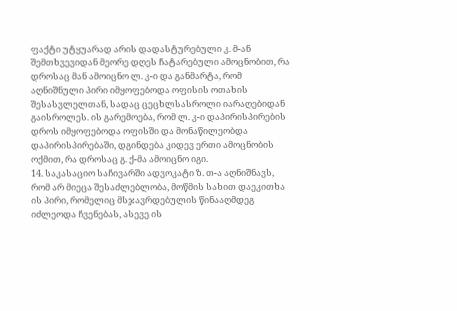ფაქტი უტყუარად არის დადასტურებული კ. მ-ან შემთხვევიდან მეორე დღეს ჩატარებული ამოცნობით, რა დროსაც მან ამოიცნო ლ. კ-ი და განმარტა, რომ აღნიშნული პირი იმყოფებოდა ოფისის ოთახის შესასვლელთან, სადაც ცეცხლსასროლი იარაღებიდან გაისროლეს. ის გარემოება, რომ ლ. კ-ი დაპირისპირების დროს იმყოფებოდა ოფისში და მონაწილეობდა დაპირისპირებაში, დგინდება კიდევ ერთი ამოცნობის ოქმით, რა დროსაც გ. ქ-მა ამოიცნო იგი.
14. საკასაციო საჩივარში ადვოკატი ზ. თ-ა აღნიშნავს, რომ არ მიეცა შესაძლებლობა, მოწმის სახით დაეკითხა ის პირი, რომელიც მსჯავრდებულის წინააღმდეგ იძლეოდა ჩვენებას, ასევე ის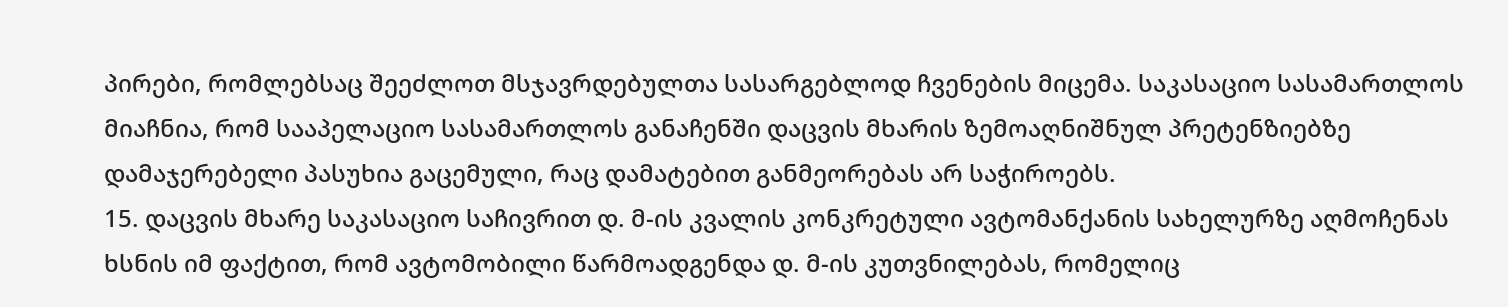პირები, რომლებსაც შეეძლოთ მსჯავრდებულთა სასარგებლოდ ჩვენების მიცემა. საკასაციო სასამართლოს მიაჩნია, რომ სააპელაციო სასამართლოს განაჩენში დაცვის მხარის ზემოაღნიშნულ პრეტენზიებზე დამაჯერებელი პასუხია გაცემული, რაც დამატებით განმეორებას არ საჭიროებს.
15. დაცვის მხარე საკასაციო საჩივრით დ. მ-ის კვალის კონკრეტული ავტომანქანის სახელურზე აღმოჩენას ხსნის იმ ფაქტით, რომ ავტომობილი წარმოადგენდა დ. მ-ის კუთვნილებას, რომელიც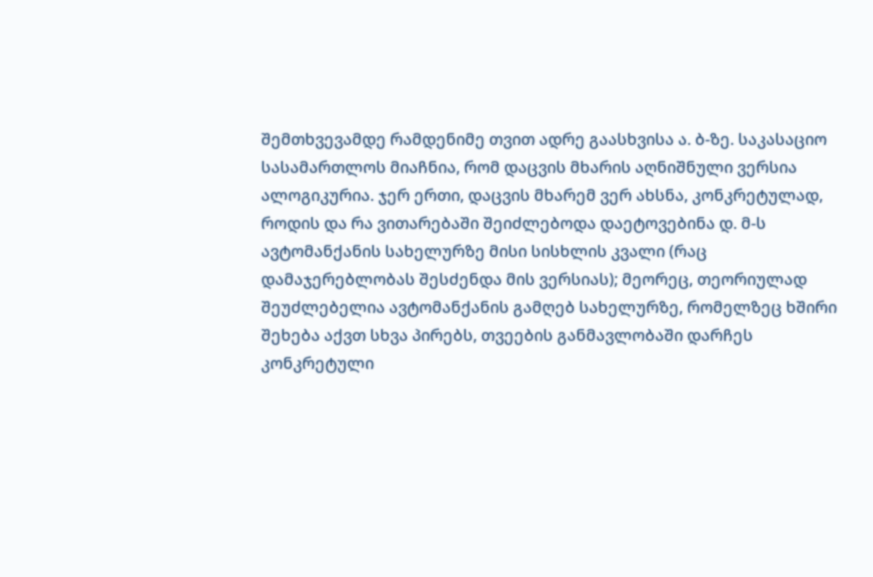შემთხვევამდე რამდენიმე თვით ადრე გაასხვისა ა. ბ-ზე. საკასაციო სასამართლოს მიაჩნია, რომ დაცვის მხარის აღნიშნული ვერსია ალოგიკურია. ჯერ ერთი, დაცვის მხარემ ვერ ახსნა, კონკრეტულად, როდის და რა ვითარებაში შეიძლებოდა დაეტოვებინა დ. მ-ს ავტომანქანის სახელურზე მისი სისხლის კვალი (რაც დამაჯერებლობას შესძენდა მის ვერსიას); მეორეც, თეორიულად შეუძლებელია ავტომანქანის გამღებ სახელურზე, რომელზეც ხშირი შეხება აქვთ სხვა პირებს, თვეების განმავლობაში დარჩეს კონკრეტული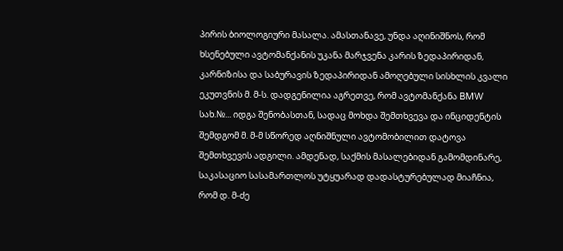პირის ბიოლოგიური მასალა. ამასთანავე, უნდა აღინიშნოს, რომ ხსენებული ავტომანქანის უკანა მარჯვენა კარის ზედაპირიდან, კარნიზისა და საბურავის ზედაპირიდან ამოღებული სისხლის კვალი ეკუთვნის მ. მ-ს. დადგენილია აგრეთვე, რომ ავტომანქანა BMW სახ.№... იდგა შენობასთან, სადაც მოხდა შემთხვევა და ინციდენტის შემდგომ მ. მ-მ სწორედ აღნიშნული ავტომობილით დატოვა შემთხვევის ადგილი. ამდენად, საქმის მასალებიდან გამომდინარე, საკასაციო სასამართლოს უტყუარად დადასტურებულად მიაჩნია, რომ დ. მ-ძე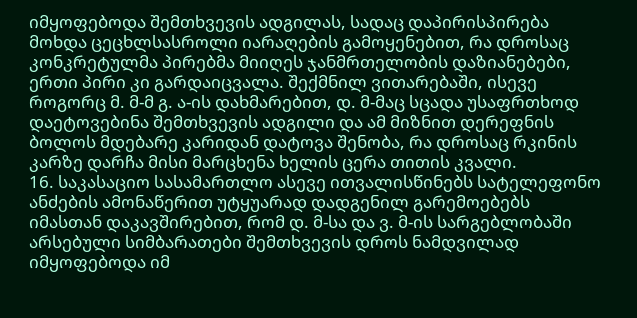იმყოფებოდა შემთხვევის ადგილას, სადაც დაპირისპირება მოხდა ცეცხლსასროლი იარაღების გამოყენებით, რა დროსაც კონკრეტულმა პირებმა მიიღეს ჯანმრთელობის დაზიანებები, ერთი პირი კი გარდაიცვალა. შექმნილ ვითარებაში, ისევე როგორც მ. მ-მ გ. ა-ის დახმარებით, დ. მ-მაც სცადა უსაფრთხოდ დაეტოვებინა შემთხვევის ადგილი და ამ მიზნით დერეფნის ბოლოს მდებარე კარიდან დატოვა შენობა, რა დროსაც რკინის კარზე დარჩა მისი მარცხენა ხელის ცერა თითის კვალი.
16. საკასაციო სასამართლო ასევე ითვალისწინებს სატელეფონო ანძების ამონაწერით უტყუარად დადგენილ გარემოებებს იმასთან დაკავშირებით, რომ დ. მ-სა და ვ. მ-ის სარგებლობაში არსებული სიმბარათები შემთხვევის დროს ნამდვილად იმყოფებოდა იმ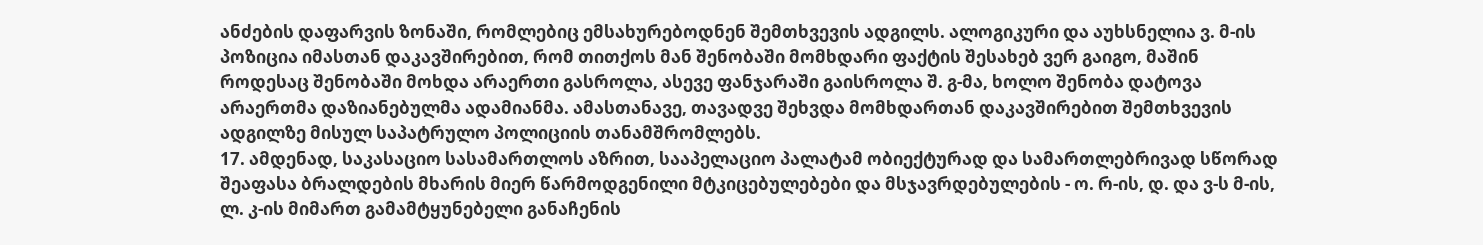ანძების დაფარვის ზონაში, რომლებიც ემსახურებოდნენ შემთხვევის ადგილს. ალოგიკური და აუხსნელია ვ. მ-ის პოზიცია იმასთან დაკავშირებით, რომ თითქოს მან შენობაში მომხდარი ფაქტის შესახებ ვერ გაიგო, მაშინ როდესაც შენობაში მოხდა არაერთი გასროლა, ასევე ფანჯარაში გაისროლა შ. გ-მა, ხოლო შენობა დატოვა არაერთმა დაზიანებულმა ადამიანმა. ამასთანავე, თავადვე შეხვდა მომხდართან დაკავშირებით შემთხვევის ადგილზე მისულ საპატრულო პოლიციის თანამშრომლებს.
17. ამდენად, საკასაციო სასამართლოს აზრით, სააპელაციო პალატამ ობიექტურად და სამართლებრივად სწორად შეაფასა ბრალდების მხარის მიერ წარმოდგენილი მტკიცებულებები და მსჯავრდებულების - ო. რ-ის, დ. და ვ-ს მ-ის, ლ. კ-ის მიმართ გამამტყუნებელი განაჩენის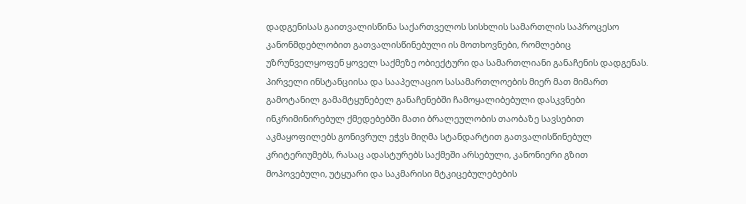დადგენისას გაითვალისწინა საქართველოს სისხლის სამართლის საპროცესო კანონმდებლობით გათვალისწინებული ის მოთხოვნები, რომლებიც უზრუნველყოფენ ყოველ საქმეზე ობიექტური და სამართლიანი განაჩენის დადგენას. პირველი ინსტანციისა და სააპელაციო სასამართლოების მიერ მათ მიმართ გამოტანილ გამამტყუნებელ განაჩენებში ჩამოყალიბებული დასკვნები ინკრიმინირებულ ქმედებებში მათი ბრალეულობის თაობაზე სავსებით აკმაყოფილებს გონივრულ ეჭვს მიღმა სტანდარტით გათვალისწინებულ კრიტერიუმებს, რასაც ადასტურებს საქმეში არსებული, კანონიერი გზით მოპოვებული, უტყუარი და საკმარისი მტკიცებულებების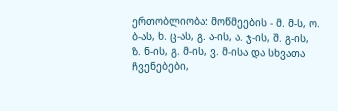ერთობლიობა: მოწმეების - მ. მ-ს, ო. ბ-ას, ხ. ც-ას, გ. ა-ის, ა. ჯ-ის, შ. გ-ის, ზ. ნ-ის, გ. მ-ის, ვ. მ-ისა და სხვათა ჩვენებები,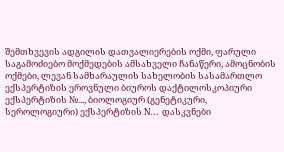შემთხვევის ადგილის დათვალიერების ოქმი, ფარული საგამოძიებო მოქმედების ამსახველი ჩანაწერი, ამოცნობის ოქმები, ლევან სამხარაულის სახელობის სასამართლო ექსპერტიზის ეროვნული ბიუროს დაქტილოსკოპიური ექსპერტიზის №..., ბიოლოგიურ (გენეტიკური, სეროლოგიური) ექსპერტიზის N... დასკვნები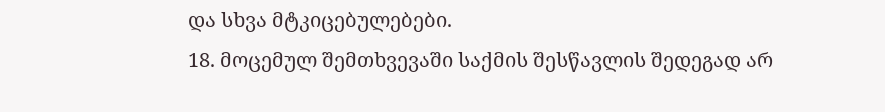და სხვა მტკიცებულებები.
18. მოცემულ შემთხვევაში საქმის შესწავლის შედეგად არ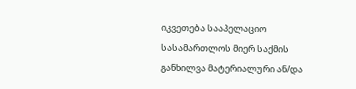იკვეთება სააპელაციო სასამართლოს მიერ საქმის განხილვა მატერიალური ან/და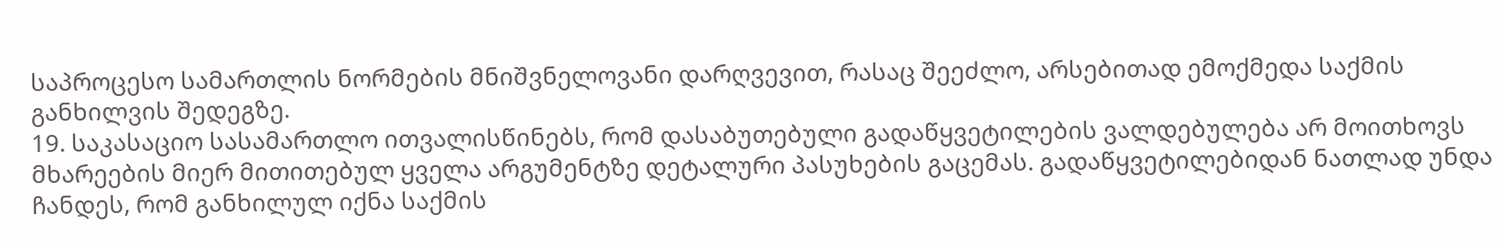საპროცესო სამართლის ნორმების მნიშვნელოვანი დარღვევით, რასაც შეეძლო, არსებითად ემოქმედა საქმის განხილვის შედეგზე.
19. საკასაციო სასამართლო ითვალისწინებს, რომ დასაბუთებული გადაწყვეტილების ვალდებულება არ მოითხოვს მხარეების მიერ მითითებულ ყველა არგუმენტზე დეტალური პასუხების გაცემას. გადაწყვეტილებიდან ნათლად უნდა ჩანდეს, რომ განხილულ იქნა საქმის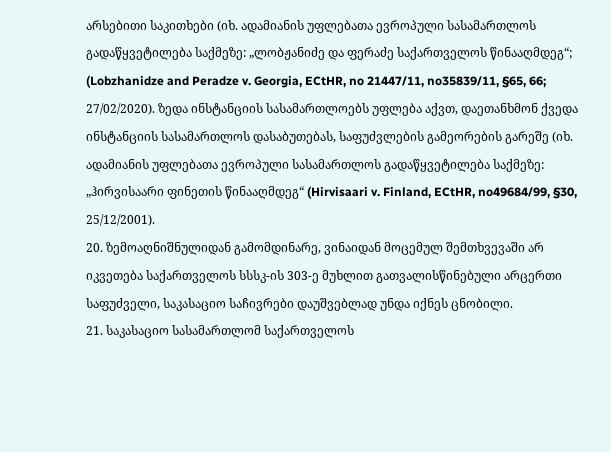არსებითი საკითხები (იხ. ადამიანის უფლებათა ევროპული სასამართლოს გადაწყვეტილება საქმეზე: „ლობჟანიძე და ფერაძე საქართველოს წინააღმდეგ“; (Lobzhanidze and Peradze v. Georgia, ECtHR, no 21447/11, no35839/11, §65, 66; 27/02/2020). ზედა ინსტანციის სასამართლოებს უფლება აქვთ, დაეთანხმონ ქვედა ინსტანციის სასამართლოს დასაბუთებას, საფუძვლების გამეორების გარეშე (იხ. ადამიანის უფლებათა ევროპული სასამართლოს გადაწყვეტილება საქმეზე: „ჰირვისაარი ფინეთის წინააღმდეგ“ (Hirvisaari v. Finland, ECtHR, no49684/99, §30, 25/12/2001).
20. ზემოაღნიშნულიდან გამომდინარე, ვინაიდან მოცემულ შემთხვევაში არ იკვეთება საქართველოს სსსკ-ის 303-ე მუხლით გათვალისწინებული არცერთი საფუძველი, საკასაციო საჩივრები დაუშვებლად უნდა იქნეს ცნობილი.
21. საკასაციო სასამართლომ საქართველოს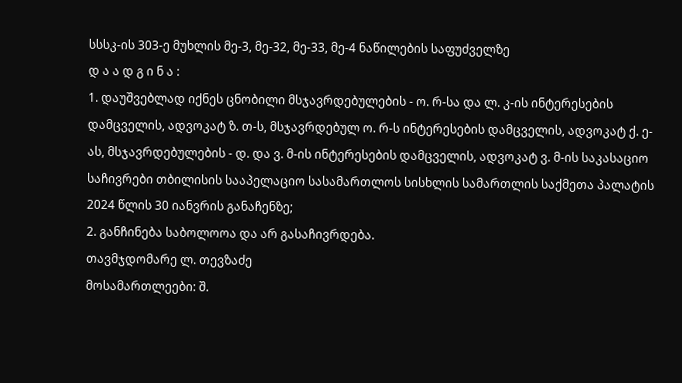სსსკ-ის 303-ე მუხლის მე-3, მე-32, მე-33, მე-4 ნაწილების საფუძველზე
დ ა ა დ გ ი ნ ა :
1. დაუშვებლად იქნეს ცნობილი მსჯავრდებულების - ო. რ-სა და ლ. კ-ის ინტერესების დამცველის, ადვოკატ ზ. თ-ს, მსჯავრდებულ ო. რ-ს ინტერესების დამცველის, ადვოკატ ქ. ე-ას, მსჯავრდებულების - დ. და ვ. მ-ის ინტერესების დამცველის, ადვოკატ ვ. მ-ის საკასაციო საჩივრები თბილისის სააპელაციო სასამართლოს სისხლის სამართლის საქმეთა პალატის 2024 წლის 30 იანვრის განაჩენზე;
2. განჩინება საბოლოოა და არ გასაჩივრდება.
თავმჯდომარე ლ. თევზაძე
მოსამართლეები: შ.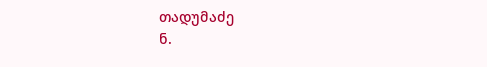თადუმაძე
ნ.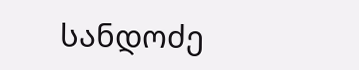სანდოძე